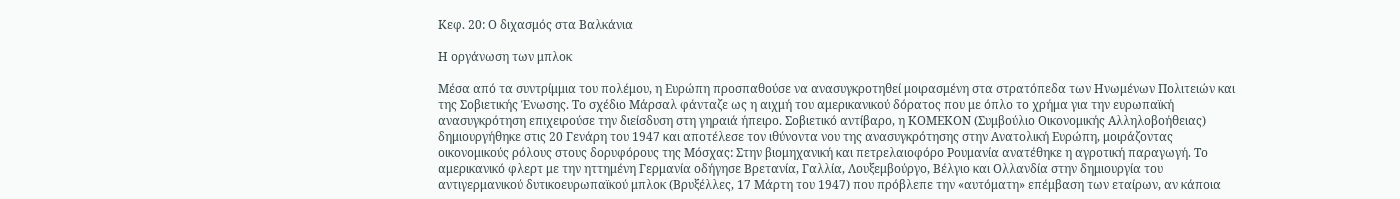Κεφ. 20: Ο διχασμός στα Βαλκάνια

Η οργάνωση των μπλοκ

Μέσα από τα συντρίμμια του πολέμου, η Ευρώπη προσπαθούσε να ανασυγκροτηθεί μοιρασμένη στα στρατόπεδα των Ηνωμένων Πολιτειών και της Σοβιετικής Ένωσης. Το σχέδιο Μάρσαλ φάνταζε ως η αιχμή του αμερικανικού δόρατος που με όπλο το χρήμα για την ευρωπαϊκή ανασυγκρότηση επιχειρούσε την διείσδυση στη γηραιά ήπειρο. Σοβιετικό αντίβαρο, η ΚΟΜΕΚΟΝ (Συμβούλιο Οικονομικής Αλληλοβοήθειας) δημιουργήθηκε στις 20 Γενάρη του 1947 και αποτέλεσε τον ιθύνοντα νου της ανασυγκρότησης στην Ανατολική Ευρώπη, μοιράζοντας οικονομικούς ρόλους στους δορυφόρους της Μόσχας: Στην βιομηχανική και πετρελαιοφόρο Ρουμανία ανατέθηκε η αγροτική παραγωγή. Το αμερικανικό φλερτ με την ηττημένη Γερμανία οδήγησε Βρετανία, Γαλλία, Λουξεμβούργο, Βέλγιο και Ολλανδία στην δημιουργία του αντιγερμανικού δυτικοευρωπαϊκού μπλοκ (Βρυξέλλες, 17 Μάρτη του 1947) που πρόβλεπε την «αυτόματη» επέμβαση των εταίρων, αν κάποια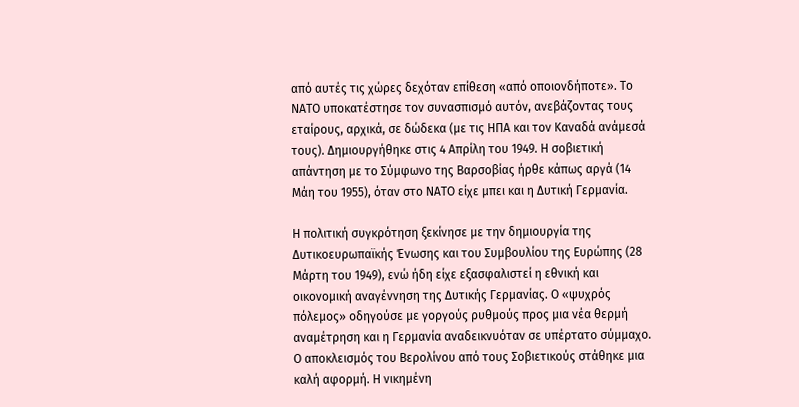από αυτές τις χώρες δεχόταν επίθεση «από οποιονδήποτε». Το ΝΑΤΟ υποκατέστησε τον συνασπισμό αυτόν, ανεβάζοντας τους εταίρους, αρχικά, σε δώδεκα (με τις ΗΠΑ και τον Καναδά ανάμεσά τους). Δημιουργήθηκε στις 4 Απρίλη του 1949. Η σοβιετική απάντηση με το Σύμφωνο της Βαρσοβίας ήρθε κάπως αργά (14 Μάη του 1955), όταν στο ΝΑΤΟ είχε μπει και η Δυτική Γερμανία.

Η πολιτική συγκρότηση ξεκίνησε με την δημιουργία της Δυτικοευρωπαϊκής Ένωσης και του Συμβουλίου της Ευρώπης (28 Μάρτη του 1949), ενώ ήδη είχε εξασφαλιστεί η εθνική και οικονομική αναγέννηση της Δυτικής Γερμανίας. Ο «ψυχρός πόλεμος» οδηγούσε με γοργούς ρυθμούς προς μια νέα θερμή αναμέτρηση και η Γερμανία αναδεικνυόταν σε υπέρτατο σύμμαχο. Ο αποκλεισμός του Βερολίνου από τους Σοβιετικούς στάθηκε μια καλή αφορμή. Η νικημένη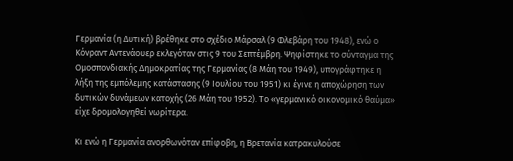Γερμανία (η Δυτική) βρέθηκε στο σχέδιο Μάρσαλ (9 Φλεβάρη του 1948), ενώ ο Κόνραντ Αντενάουερ εκλεγόταν στις 9 του Σεπτέμβρη. Ψηφίστηκε το σύνταγμα της Ομοσπονδιακής Δημοκρατίας της Γερμανίας (8 Μάη του 1949), υπογράφτηκε η λήξη της εμπόλεμης κατάστασης (9 Ιουλίου του 1951) κι έγινε η αποχώρηση των δυτικών δυνάμεων κατοχής (26 Μάη του 1952). Το «γερμανικό οικονομικό θαύμα» είχε δρομολογηθεί νωρίτερα.

Κι ενώ η Γερμανία ανορθωνόταν επίφοβη, η Βρετανία κατρακυλούσε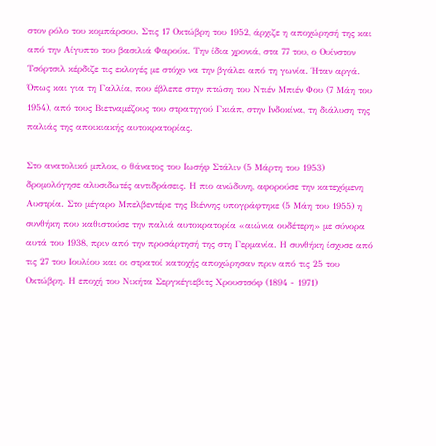στον ρόλο του κομπάρσου. Στις 17 Οκτώβρη του 1952, άρχιζε η αποχώρησή της και από την Αίγυπτο του βασιλιά Φαρούκ. Την ίδια χρονιά, στα 77 του, ο Ουίνστον Τσόρτσιλ κέρδιζε τις εκλογές με στόχο να την βγάλει από τη γωνία. Ήταν αργά. Όπως και για τη Γαλλία, που έβλεπε στην πτώση του Ντιέν Μπιέν Φου (7 Μάη του 1954), από τους Βιετναμέζους του στρατηγού Γκιάπ, στην Ινδοκίνα, τη διάλυση της παλιάς της αποικιακής αυτοκρατορίας.

Στο ανατολικό μπλοκ, ο θάνατος του Ιωσήφ Στάλιν (5 Μάρτη του 1953) δρομολόγησε αλυσιδωτές αντιδράσεις. Η πιο ανώδυνη, αφορούσε την κατεχόμενη Αυστρία. Στο μέγαρο Μπελβεντέρε της Βιέννης υπογράφτηκε (5 Μάη του 1955) η συνθήκη που καθιστούσε την παλιά αυτοκρατορία «αιώνια ουδέτερη» με σύνορα αυτά του 1938, πριν από την προσάρτησή της στη Γερμανία. Η συνθήκη ίσχυσε από τις 27 του Ιουλίου και οι στρατοί κατοχής αποχώρησαν πριν από τις 25 του Οκτώβρη. Η εποχή του Νικήτα Σεργκέγιεβιτς Χρουστσόφ (1894 - 1971)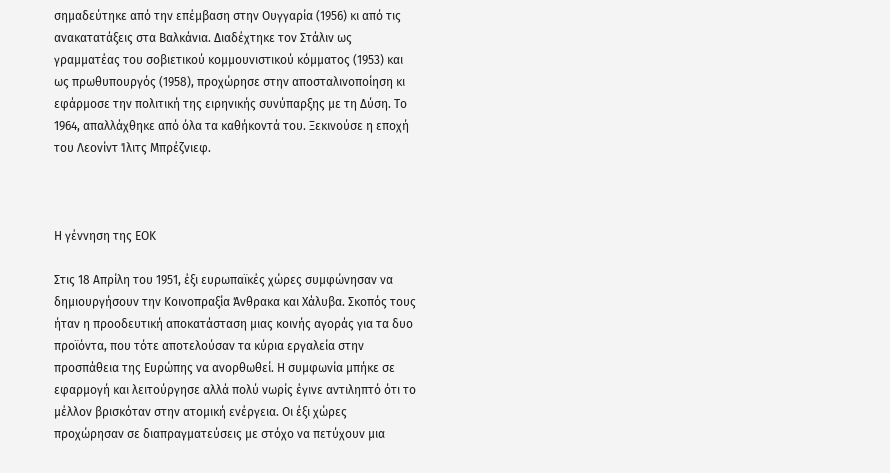σημαδεύτηκε από την επέμβαση στην Ουγγαρία (1956) κι από τις ανακατατάξεις στα Βαλκάνια. Διαδέχτηκε τον Στάλιν ως γραμματέας του σοβιετικού κομμουνιστικού κόμματος (1953) και ως πρωθυπουργός (1958), προχώρησε στην αποσταλινοποίηση κι εφάρμοσε την πολιτική της ειρηνικής συνύπαρξης με τη Δύση. Το 1964, απαλλάχθηκε από όλα τα καθήκοντά του. Ξεκινούσε η εποχή του Λεονίντ Ίλιτς Μπρέζνιεφ.



Η γέννηση της ΕΟΚ

Στις 18 Απρίλη του 1951, έξι ευρωπαϊκές χώρες συμφώνησαν να δημιουργήσουν την Κοινοπραξία Άνθρακα και Χάλυβα. Σκοπός τους ήταν η προοδευτική αποκατάσταση μιας κοινής αγοράς για τα δυο προϊόντα, που τότε αποτελούσαν τα κύρια εργαλεία στην προσπάθεια της Ευρώπης να ανορθωθεί. Η συμφωνία μπήκε σε εφαρμογή και λειτούργησε αλλά πολύ νωρίς έγινε αντιληπτό ότι το μέλλον βρισκόταν στην ατομική ενέργεια. Οι έξι χώρες προχώρησαν σε διαπραγματεύσεις με στόχο να πετύχουν μια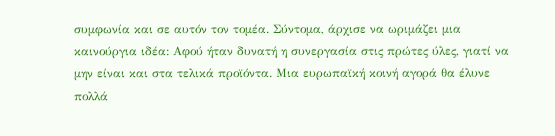συμφωνία και σε αυτόν τον τομέα. Σύντομα, άρχισε να ωριμάζει μια καινούργια ιδέα: Αφού ήταν δυνατή η συνεργασία στις πρώτες ύλες, γιατί να μην είναι και στα τελικά προϊόντα. Μια ευρωπαϊκή κοινή αγορά θα έλυνε πολλά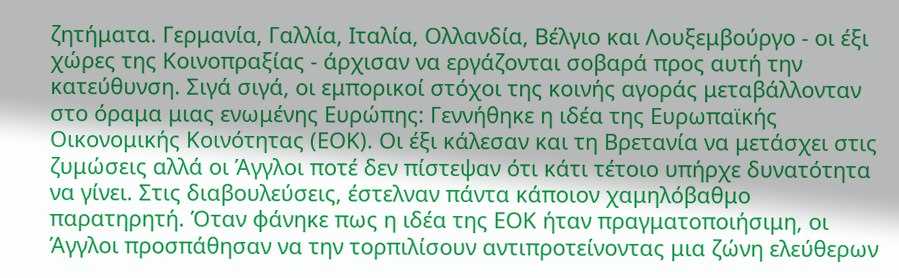ζητήματα. Γερμανία, Γαλλία, Ιταλία, Ολλανδία, Βέλγιο και Λουξεμβούργο - οι έξι χώρες της Κοινοπραξίας - άρχισαν να εργάζονται σοβαρά προς αυτή την κατεύθυνση. Σιγά σιγά, οι εμπορικοί στόχοι της κοινής αγοράς μεταβάλλονταν στο όραμα μιας ενωμένης Ευρώπης: Γεννήθηκε η ιδέα της Ευρωπαϊκής Οικονομικής Κοινότητας (ΕΟΚ). Οι έξι κάλεσαν και τη Βρετανία να μετάσχει στις ζυμώσεις αλλά οι Άγγλοι ποτέ δεν πίστεψαν ότι κάτι τέτοιο υπήρχε δυνατότητα να γίνει. Στις διαβουλεύσεις, έστελναν πάντα κάποιον χαμηλόβαθμο παρατηρητή. Όταν φάνηκε πως η ιδέα της ΕΟΚ ήταν πραγματοποιήσιμη, οι Άγγλοι προσπάθησαν να την τορπιλίσουν αντιπροτείνοντας μια ζώνη ελεύθερων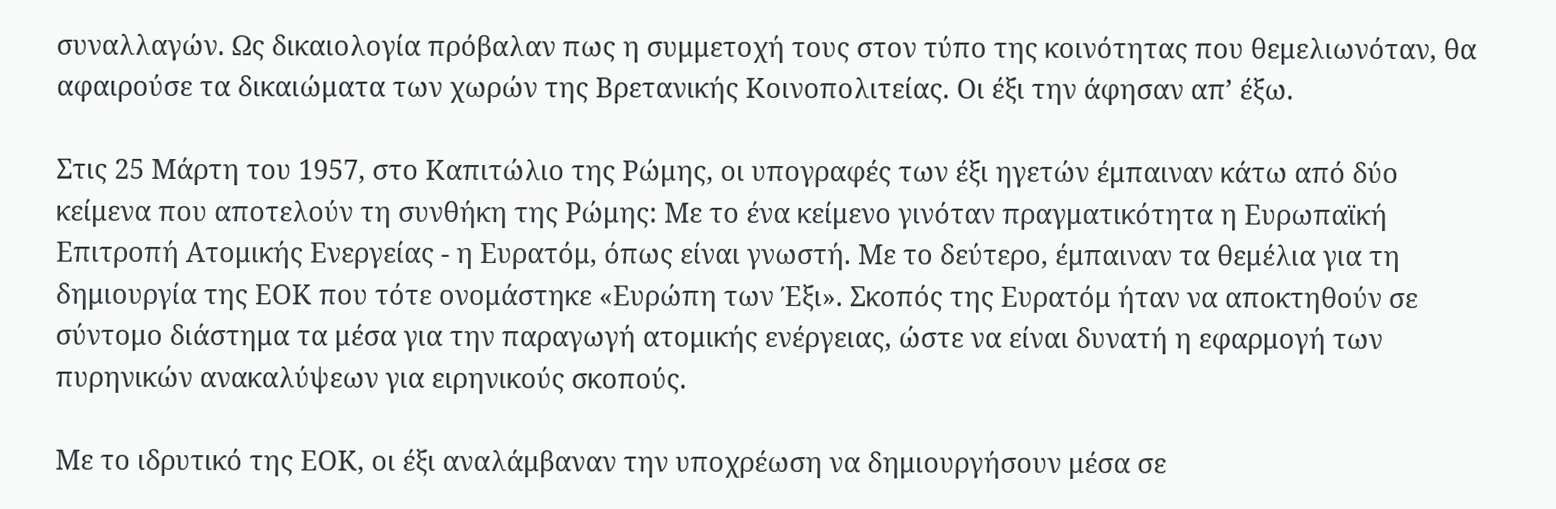συναλλαγών. Ως δικαιολογία πρόβαλαν πως η συμμετοχή τους στον τύπο της κοινότητας που θεμελιωνόταν, θα αφαιρούσε τα δικαιώματα των χωρών της Βρετανικής Κοινοπολιτείας. Οι έξι την άφησαν απ’ έξω.

Στις 25 Μάρτη του 1957, στο Καπιτώλιο της Ρώμης, οι υπογραφές των έξι ηγετών έμπαιναν κάτω από δύο κείμενα που αποτελούν τη συνθήκη της Ρώμης: Με το ένα κείμενο γινόταν πραγματικότητα η Ευρωπαϊκή Επιτροπή Ατομικής Ενεργείας - η Ευρατόμ, όπως είναι γνωστή. Με το δεύτερο, έμπαιναν τα θεμέλια για τη δημιουργία της ΕΟΚ που τότε ονομάστηκε «Ευρώπη των Έξι». Σκοπός της Ευρατόμ ήταν να αποκτηθούν σε σύντομο διάστημα τα μέσα για την παραγωγή ατομικής ενέργειας, ώστε να είναι δυνατή η εφαρμογή των πυρηνικών ανακαλύψεων για ειρηνικούς σκοπούς.

Με το ιδρυτικό της ΕΟΚ, οι έξι αναλάμβαναν την υποχρέωση να δημιουργήσουν μέσα σε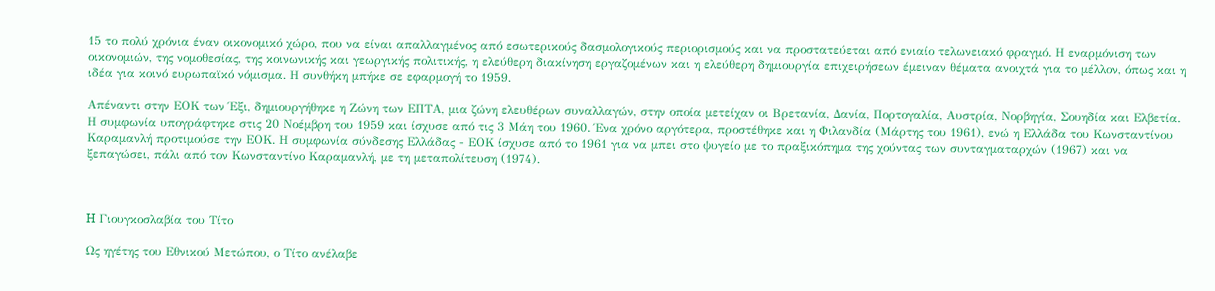15 το πολύ χρόνια έναν οικονομικό χώρο, που να είναι απαλλαγμένος από εσωτερικούς δασμολογικούς περιορισμούς και να προστατεύεται από ενιαίο τελωνειακό φραγμό. Η εναρμόνιση των οικονομιών, της νομοθεσίας, της κοινωνικής και γεωργικής πολιτικής, η ελεύθερη διακίνηση εργαζομένων και η ελεύθερη δημιουργία επιχειρήσεων έμειναν θέματα ανοιχτά για το μέλλον, όπως και η ιδέα για κοινό ευρωπαϊκό νόμισμα. Η συνθήκη μπήκε σε εφαρμογή το 1959.

Απέναντι στην ΕΟΚ των Έξι, δημιουργήθηκε η Ζώνη των ΕΠΤΑ, μια ζώνη ελευθέρων συναλλαγών, στην οποία μετείχαν οι Βρετανία, Δανία, Πορτογαλία, Αυστρία, Νορβηγία, Σουηδία και Ελβετία. Η συμφωνία υπογράφτηκε στις 20 Νοέμβρη του 1959 και ίσχυσε από τις 3 Μάη του 1960. Ένα χρόνο αργότερα, προστέθηκε και η Φιλανδία (Μάρτης του 1961), ενώ η Ελλάδα του Κωνσταντίνου Καραμανλή προτιμούσε την ΕΟΚ. Η συμφωνία σύνδεσης Ελλάδας - ΕΟΚ ίσχυσε από το 1961 για να μπει στο ψυγείο με το πραξικόπημα της χούντας των συνταγματαρχών (1967) και να ξεπαγώσει, πάλι από τον Κωνσταντίνο Καραμανλή, με τη μεταπολίτευση (1974).



H Γιουγκοσλαβία του Τίτο

Ως ηγέτης του Εθνικού Μετώπου, ο Τίτο ανέλαβε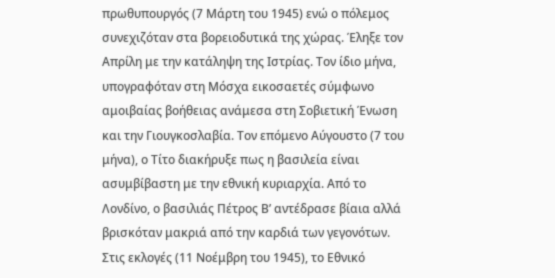πρωθυπουργός (7 Μάρτη του 1945) ενώ ο πόλεμος συνεχιζόταν στα βορειοδυτικά της χώρας. Έληξε τον Απρίλη με την κατάληψη της Ιστρίας. Τον ίδιο μήνα, υπογραφόταν στη Μόσχα εικοσαετές σύμφωνο αμοιβαίας βοήθειας ανάμεσα στη Σοβιετική Ένωση και την Γιουγκοσλαβία. Τον επόμενο Αύγουστο (7 του μήνα), ο Τίτο διακήρυξε πως η βασιλεία είναι ασυμβίβαστη με την εθνική κυριαρχία. Από το Λονδίνο, ο βασιλιάς Πέτρος Β’ αντέδρασε βίαια αλλά βρισκόταν μακριά από την καρδιά των γεγονότων. Στις εκλογές (11 Νοέμβρη του 1945), το Εθνικό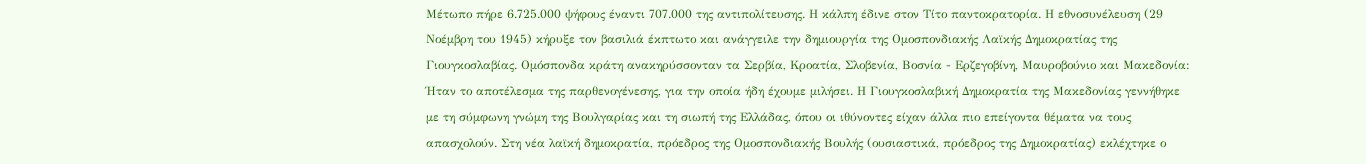Μέτωπο πήρε 6.725.000 ψήφους έναντι 707.000 της αντιπολίτευσης. Η κάλπη έδινε στον Τίτο παντοκρατορία. Η εθνοσυνέλευση (29 Νοέμβρη του 1945) κήρυξε τον βασιλιά έκπτωτο και ανάγγειλε την δημιουργία της Ομοσπονδιακής Λαϊκής Δημοκρατίας της Γιουγκοσλαβίας. Ομόσπονδα κράτη ανακηρύσσονταν τα Σερβία, Κροατία, Σλοβενία, Βοσνία - Ερζεγοβίνη, Μαυροβούνιο και Μακεδονία: Ήταν το αποτέλεσμα της παρθενογένεσης, για την οποία ήδη έχουμε μιλήσει. Η Γιουγκοσλαβική Δημοκρατία της Μακεδονίας γεννήθηκε με τη σύμφωνη γνώμη της Βουλγαρίας και τη σιωπή της Ελλάδας, όπου οι ιθύνοντες είχαν άλλα πιο επείγοντα θέματα να τους απασχολούν. Στη νέα λαϊκή δημοκρατία, πρόεδρος της Ομοσπονδιακής Βουλής (ουσιαστικά, πρόεδρος της Δημοκρατίας) εκλέχτηκε ο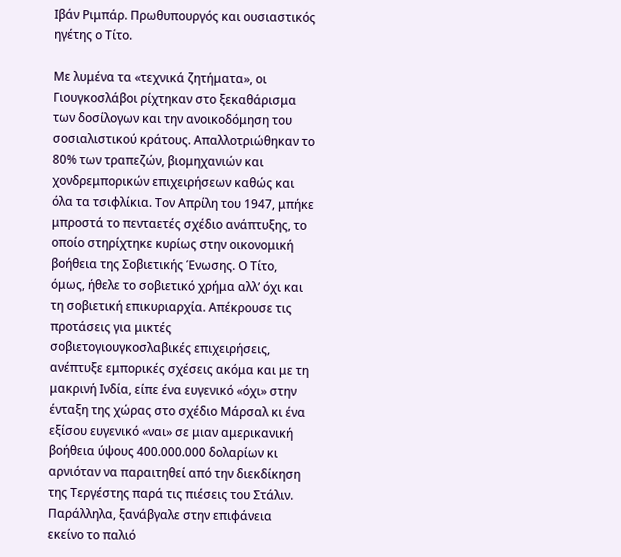Ιβάν Ριμπάρ. Πρωθυπουργός και ουσιαστικός ηγέτης ο Τίτο.

Με λυμένα τα «τεχνικά ζητήματα», οι Γιουγκοσλάβοι ρίχτηκαν στο ξεκαθάρισμα των δοσίλογων και την ανοικοδόμηση του σοσιαλιστικού κράτους. Απαλλοτριώθηκαν το 80% των τραπεζών, βιομηχανιών και χονδρεμπορικών επιχειρήσεων καθώς και όλα τα τσιφλίκια. Τον Απρίλη του 1947, μπήκε μπροστά το πενταετές σχέδιο ανάπτυξης, το οποίο στηρίχτηκε κυρίως στην οικονομική βοήθεια της Σοβιετικής Ένωσης. Ο Τίτο, όμως, ήθελε το σοβιετικό χρήμα αλλ’ όχι και τη σοβιετική επικυριαρχία. Απέκρουσε τις προτάσεις για μικτές σοβιετογιουγκοσλαβικές επιχειρήσεις, ανέπτυξε εμπορικές σχέσεις ακόμα και με τη μακρινή Ινδία, είπε ένα ευγενικό «όχι» στην ένταξη της χώρας στο σχέδιο Μάρσαλ κι ένα εξίσου ευγενικό «ναι» σε μιαν αμερικανική βοήθεια ύψους 400.000.000 δολαρίων κι αρνιόταν να παραιτηθεί από την διεκδίκηση της Τεργέστης παρά τις πιέσεις του Στάλιν. Παράλληλα, ξανάβγαλε στην επιφάνεια εκείνο το παλιό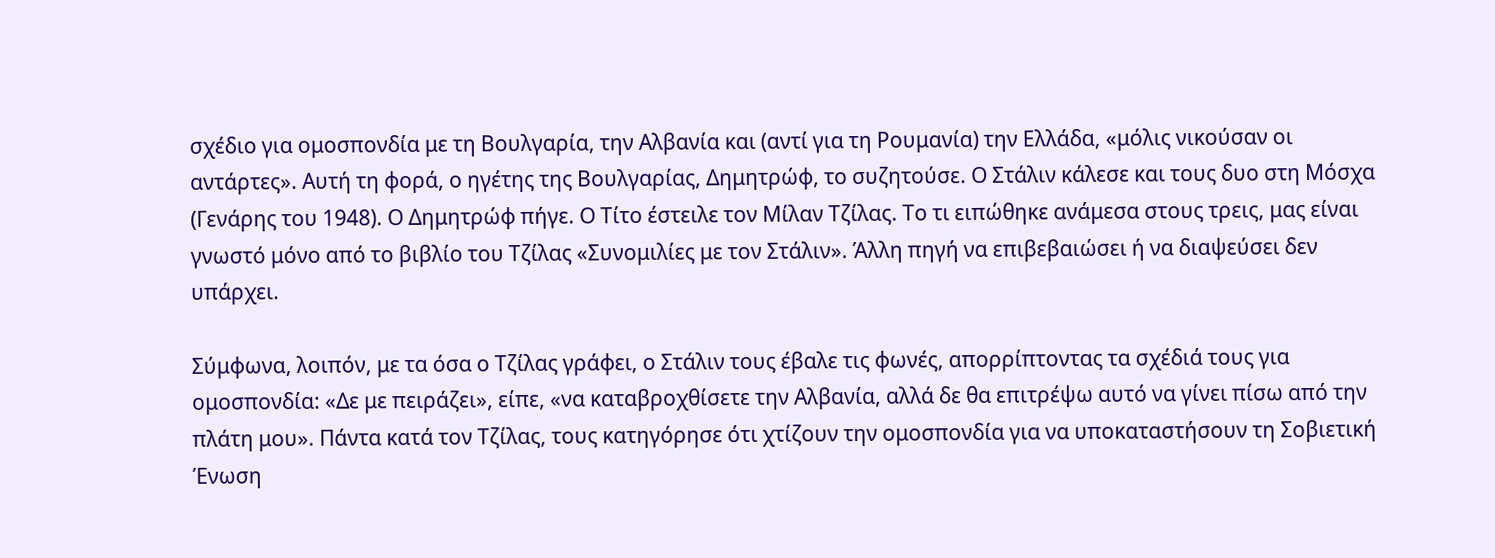σχέδιο για ομοσπονδία με τη Βουλγαρία, την Αλβανία και (αντί για τη Ρουμανία) την Ελλάδα, «μόλις νικούσαν οι αντάρτες». Αυτή τη φορά, ο ηγέτης της Βουλγαρίας, Δημητρώφ, το συζητούσε. Ο Στάλιν κάλεσε και τους δυο στη Μόσχα (Γενάρης του 1948). Ο Δημητρώφ πήγε. Ο Τίτο έστειλε τον Μίλαν Τζίλας. Το τι ειπώθηκε ανάμεσα στους τρεις, μας είναι γνωστό μόνο από το βιβλίο του Τζίλας «Συνομιλίες με τον Στάλιν». Άλλη πηγή να επιβεβαιώσει ή να διαψεύσει δεν υπάρχει.

Σύμφωνα, λοιπόν, με τα όσα ο Τζίλας γράφει, ο Στάλιν τους έβαλε τις φωνές, απορρίπτοντας τα σχέδιά τους για ομοσπονδία: «Δε με πειράζει», είπε, «να καταβροχθίσετε την Αλβανία, αλλά δε θα επιτρέψω αυτό να γίνει πίσω από την πλάτη μου». Πάντα κατά τον Τζίλας, τους κατηγόρησε ότι χτίζουν την ομοσπονδία για να υποκαταστήσουν τη Σοβιετική Ένωση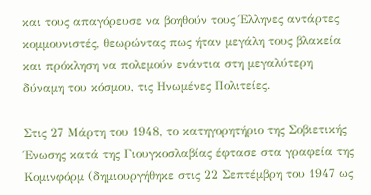και τους απαγόρευσε να βοηθούν τους Έλληνες αντάρτες κομμουνιστές, θεωρώντας πως ήταν μεγάλη τους βλακεία και πρόκληση να πολεμούν ενάντια στη μεγαλύτερη δύναμη του κόσμου, τις Ηνωμένες Πολιτείες.

Στις 27 Μάρτη του 1948, το κατηγορητήριο της Σοβιετικής Ένωσης κατά της Γιουγκοσλαβίας έφτασε στα γραφεία της Κομινφόρμ (δημιουργήθηκε στις 22 Σεπτέμβρη του 1947 ως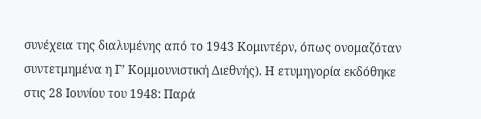συνέχεια της διαλυμένης από το 1943 Κομιντέρν, όπως ονομαζόταν συντετμημένα η Γ’ Κομμουνιστική Διεθνής). Η ετυμηγορία εκδόθηκε στις 28 Ιουνίου του 1948: Παρά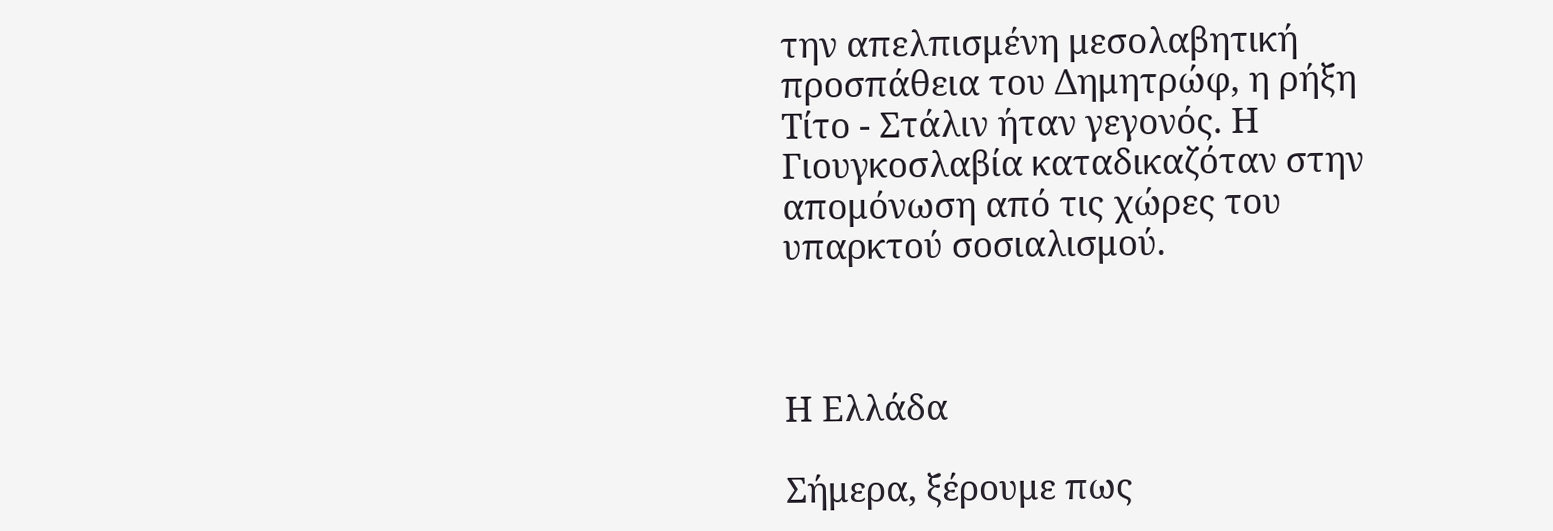την απελπισμένη μεσολαβητική προσπάθεια του Δημητρώφ, η ρήξη Τίτο - Στάλιν ήταν γεγονός. Η Γιουγκοσλαβία καταδικαζόταν στην απομόνωση από τις χώρες του υπαρκτού σοσιαλισμού.



Η Ελλάδα

Σήμερα, ξέρουμε πως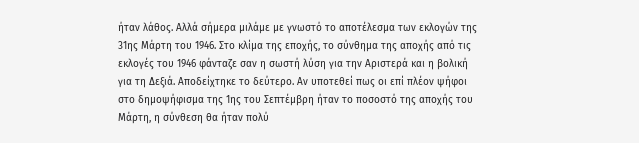ήταν λάθος. Αλλά σήμερα μιλάμε με γνωστό το αποτέλεσμα των εκλογών της 31ης Μάρτη του 1946. Στο κλίμα της εποχής, το σύνθημα της αποχής από τις εκλογές του 1946 φάνταζε σαν η σωστή λύση για την Αριστερά και η βολική για τη Δεξιά. Αποδείχτηκε το δεύτερο. Αν υποτεθεί πως οι επί πλέον ψήφοι στο δημοψήφισμα της 1ης του Σεπτέμβρη ήταν το ποσοστό της αποχής του Μάρτη, η σύνθεση θα ήταν πολύ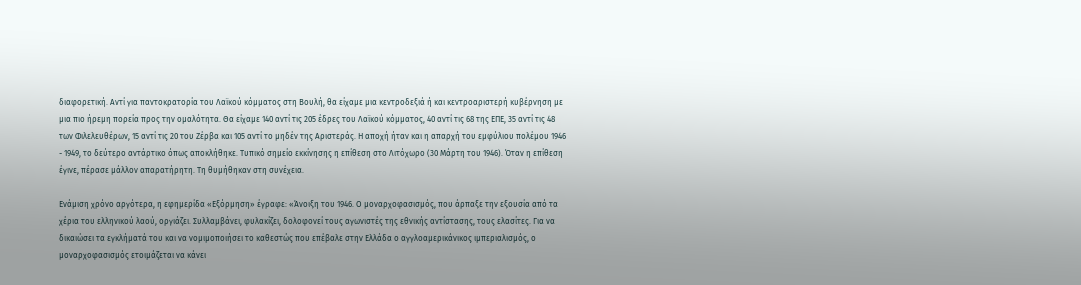διαφορετική. Αντί για παντοκρατορία του Λαϊκού κόμματος στη Βουλή, θα είχαμε μια κεντροδεξιά ή και κεντροαριστερή κυβέρνηση με μια πιο ήρεμη πορεία προς την ομαλότητα. Θα είχαμε 140 αντί τις 205 έδρες του Λαϊκού κόμματος, 40 αντί τις 68 της ΕΠΕ, 35 αντί τις 48 των Φιλελευθέρων, 15 αντί τις 20 του Ζέρβα και 105 αντί το μηδέν της Αριστεράς. Η αποχή ήταν και η απαρχή του εμφύλιου πολέμου 1946 - 1949, το δεύτερο αντάρτικο όπως αποκλήθηκε. Τυπικό σημείο εκκίνησης η επίθεση στο Λιτόχωρο (30 Μάρτη του 1946). Όταν η επίθεση έγινε, πέρασε μάλλον απαρατήρητη. Τη θυμήθηκαν στη συνέχεια.

Ενάμιση χρόνο αργότερα, η εφημερίδα «Εξόρμηση» έγραφε: «Άνοιξη του 1946. Ο μοναρχοφασισμός, που άρπαξε την εξουσία από τα χέρια του ελληνικού λαού, οργιάζει. Συλλαμβάνει, φυλακίζει, δολοφονεί τους αγωνιστές της εθνικής αντίστασης, τους ελασίτες. Για να δικαιώσει τα εγκλήματά του και να νομιμοποιήσει το καθεστώς που επέβαλε στην Ελλάδα ο αγγλοαμερικάνικος ιμπεριαλισμός, ο μοναρχοφασισμός ετοιμάζεται να κάνει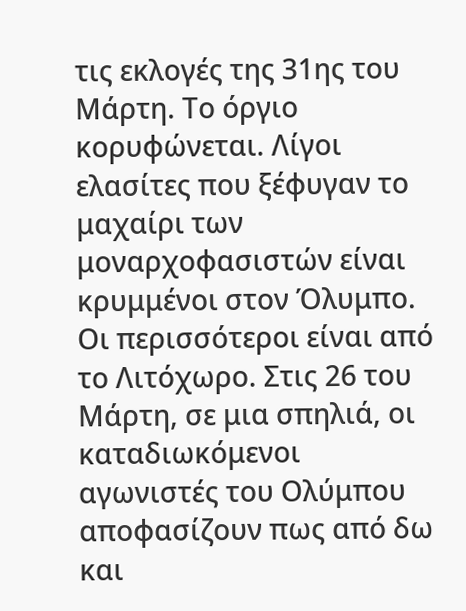τις εκλογές της 31ης του Μάρτη. Το όργιο κορυφώνεται. Λίγοι ελασίτες που ξέφυγαν το μαχαίρι των μοναρχοφασιστών είναι κρυμμένοι στον Όλυμπο. Οι περισσότεροι είναι από το Λιτόχωρο. Στις 26 του Μάρτη, σε μια σπηλιά, οι καταδιωκόμενοι αγωνιστές του Ολύμπου αποφασίζουν πως από δω και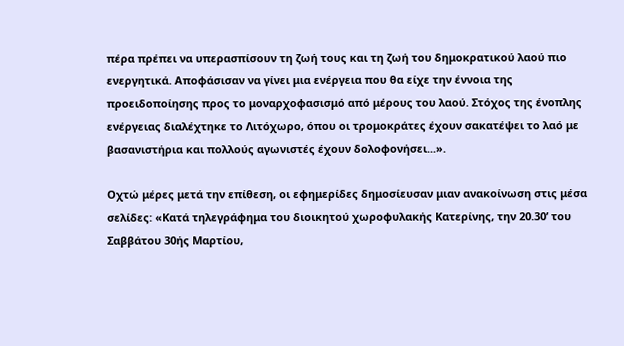πέρα πρέπει να υπερασπίσουν τη ζωή τους και τη ζωή του δημοκρατικού λαού πιο ενεργητικά. Αποφάσισαν να γίνει μια ενέργεια που θα είχε την έννοια της προειδοποίησης προς το μοναρχοφασισμό από μέρους του λαού. Στόχος της ένοπλης ενέργειας διαλέχτηκε το Λιτόχωρο, όπου οι τρομοκράτες έχουν σακατέψει το λαό με βασανιστήρια και πολλούς αγωνιστές έχουν δολοφονήσει...».

Οχτώ μέρες μετά την επίθεση, οι εφημερίδες δημοσίευσαν μιαν ανακοίνωση στις μέσα σελίδες: «Κατά τηλεγράφημα του διοικητού χωροφυλακής Κατερίνης, την 20.30’ του Σαββάτου 30ής Μαρτίου,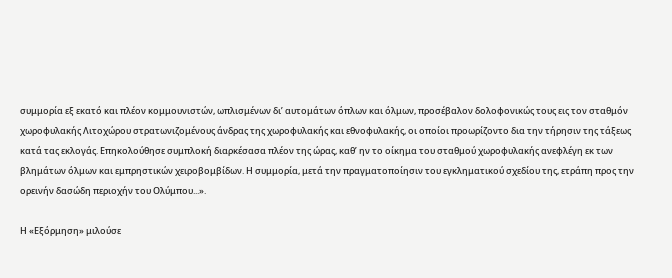συμμορία εξ εκατό και πλέον κομμουνιστών, ωπλισμένων δι’ αυτομάτων όπλων και όλμων, προσέβαλον δολοφονικώς τους εις τον σταθμόν χωροφυλακής Λιτοχώρου στρατωνιζομένους άνδρας της χωροφυλακής και εθνοφυλακής, οι οποίοι προωρίζοντο δια την τήρησιν της τάξεως κατά τας εκλογάς. Επηκολούθησε συμπλοκή διαρκέσασα πλέον της ώρας, καθ’ ην το οίκημα του σταθμού χωροφυλακής ανεφλέγη εκ των βλημάτων όλμων και εμπρηστικών χειροβομβίδων. Η συμμορία, μετά την πραγματοποίησιν του εγκληματικού σχεδίου της, ετράπη προς την ορεινήν δασώδη περιοχήν του Ολύμπου...».

Η «Εξόρμηση» μιλούσε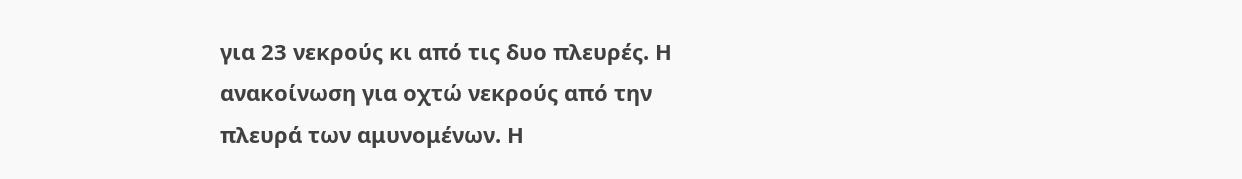για 23 νεκρούς κι από τις δυο πλευρές. Η ανακοίνωση για οχτώ νεκρούς από την πλευρά των αμυνομένων. Η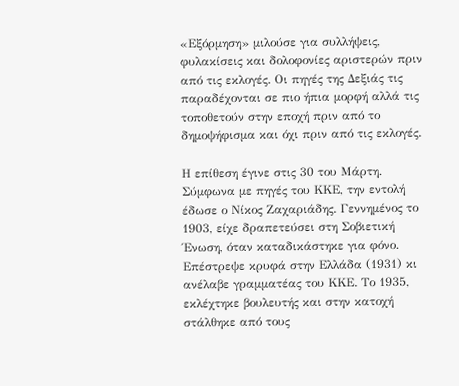«Εξόρμηση» μιλούσε για συλλήψεις, φυλακίσεις και δολοφονίες αριστερών πριν από τις εκλογές. Οι πηγές της Δεξιάς τις παραδέχονται σε πιο ήπια μορφή αλλά τις τοποθετούν στην εποχή πριν από το δημοψήφισμα και όχι πριν από τις εκλογές.

Η επίθεση έγινε στις 30 του Μάρτη. Σύμφωνα με πηγές του ΚΚΕ, την εντολή έδωσε ο Νίκος Ζαχαριάδης. Γεννημένος το 1903, είχε δραπετεύσει στη Σοβιετική Ένωση, όταν καταδικάστηκε για φόνο. Επέστρεψε κρυφά στην Ελλάδα (1931) κι ανέλαβε γραμματέας του ΚΚΕ. Το 1935, εκλέχτηκε βουλευτής και στην κατοχή στάλθηκε από τους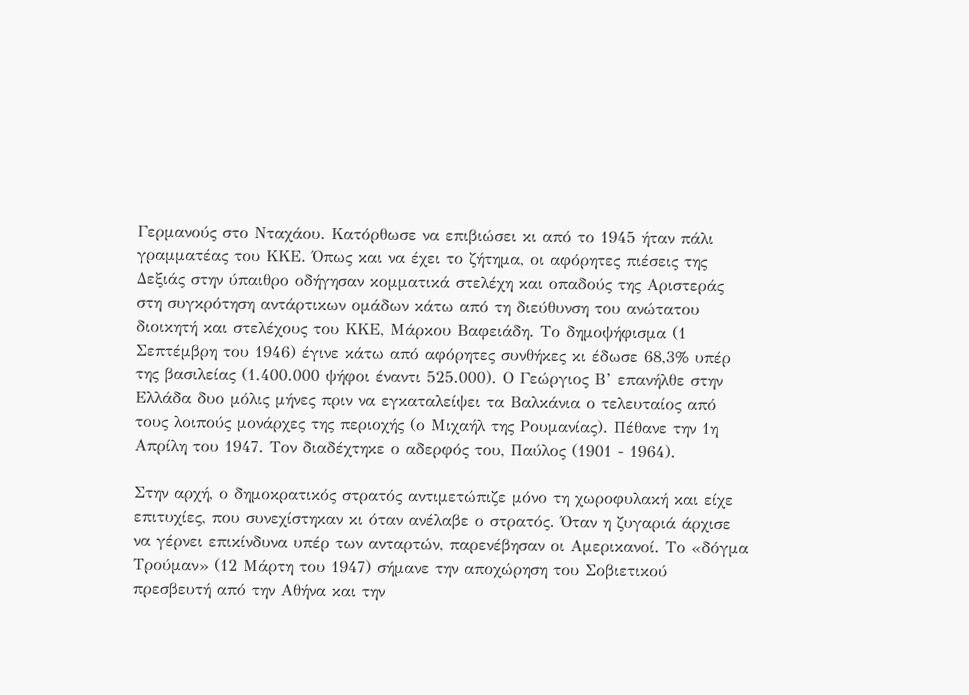Γερμανούς στο Νταχάου. Κατόρθωσε να επιβιώσει κι από το 1945 ήταν πάλι γραμματέας του ΚΚΕ. Όπως και να έχει το ζήτημα, οι αφόρητες πιέσεις της Δεξιάς στην ύπαιθρο οδήγησαν κομματικά στελέχη και οπαδούς της Αριστεράς στη συγκρότηση αντάρτικων ομάδων κάτω από τη διεύθυνση του ανώτατου διοικητή και στελέχους του ΚΚΕ, Μάρκου Βαφειάδη. Το δημοψήφισμα (1 Σεπτέμβρη του 1946) έγινε κάτω από αφόρητες συνθήκες κι έδωσε 68,3% υπέρ της βασιλείας (1.400.000 ψήφοι έναντι 525.000). Ο Γεώργιος Β’ επανήλθε στην Ελλάδα δυο μόλις μήνες πριν να εγκαταλείψει τα Βαλκάνια ο τελευταίος από τους λοιπούς μονάρχες της περιοχής (ο Μιχαήλ της Ρουμανίας). Πέθανε την 1η Απρίλη του 1947. Τον διαδέχτηκε ο αδερφός του, Παύλος (1901 - 1964).

Στην αρχή, ο δημοκρατικός στρατός αντιμετώπιζε μόνο τη χωροφυλακή και είχε επιτυχίες, που συνεχίστηκαν κι όταν ανέλαβε ο στρατός. Όταν η ζυγαριά άρχισε να γέρνει επικίνδυνα υπέρ των ανταρτών, παρενέβησαν οι Αμερικανοί. Το «δόγμα Τρούμαν» (12 Μάρτη του 1947) σήμανε την αποχώρηση του Σοβιετικού πρεσβευτή από την Αθήνα και την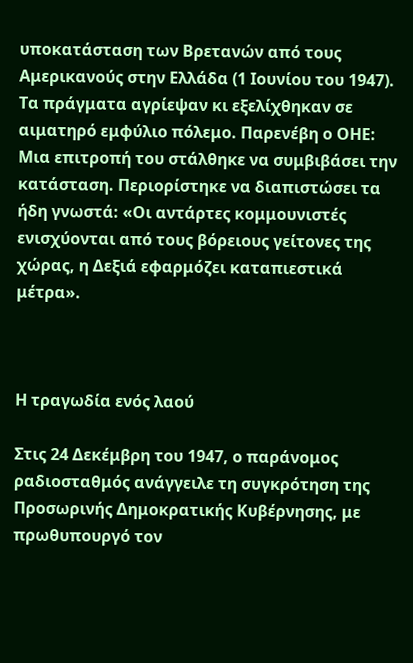υποκατάσταση των Βρετανών από τους Αμερικανούς στην Ελλάδα (1 Ιουνίου του 1947). Τα πράγματα αγρίεψαν κι εξελίχθηκαν σε αιματηρό εμφύλιο πόλεμο. Παρενέβη ο ΟΗΕ: Μια επιτροπή του στάλθηκε να συμβιβάσει την κατάσταση. Περιορίστηκε να διαπιστώσει τα ήδη γνωστά: «Οι αντάρτες κομμουνιστές ενισχύονται από τους βόρειους γείτονες της χώρας, η Δεξιά εφαρμόζει καταπιεστικά μέτρα».



Η τραγωδία ενός λαού

Στις 24 Δεκέμβρη του 1947, ο παράνομος ραδιοσταθμός ανάγγειλε τη συγκρότηση της Προσωρινής Δημοκρατικής Κυβέρνησης, με πρωθυπουργό τον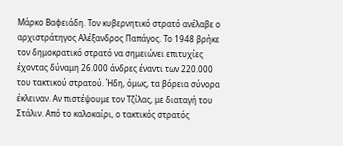Μάρκο Βαφειάδη. Τον κυβερνητικό στρατό ανέλαβε ο αρχιστράτηγος Αλέξανδρος Παπάγος. Το 1948 βρήκε τον δημοκρατικό στρατό να σημειώνει επιτυχίες έχοντας δύναμη 26.000 άνδρες έναντι των 220.000 του τακτικού στρατού. Ήδη, όμως, τα βόρεια σύνορα έκλειναν. Αν πιστέψουμε τον Τζίλας, με διαταγή του Στάλιν. Από το καλοκαίρι, ο τακτικός στρατός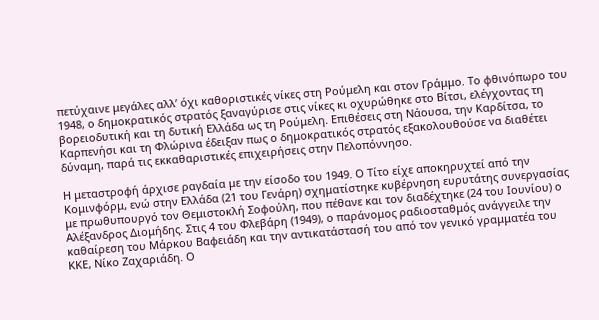πετύχαινε μεγάλες αλλ’ όχι καθοριστικές νίκες στη Ρούμελη και στον Γράμμο. Το φθινόπωρο του 1948, ο δημοκρατικός στρατός ξαναγύρισε στις νίκες κι οχυρώθηκε στο Βίτσι, ελέγχοντας τη βορειοδυτική και τη δυτική Ελλάδα ως τη Ρούμελη. Επιθέσεις στη Νάουσα, την Καρδίτσα, το Καρπενήσι και τη Φλώρινα έδειξαν πως ο δημοκρατικός στρατός εξακολουθούσε να διαθέτει δύναμη, παρά τις εκκαθαριστικές επιχειρήσεις στην Πελοπόννησο.

Η μεταστροφή άρχισε ραγδαία με την είσοδο του 1949. Ο Τίτο είχε αποκηρυχτεί από την Κομινφόρμ, ενώ στην Ελλάδα (21 του Γενάρη) σχηματίστηκε κυβέρνηση ευρυτάτης συνεργασίας με πρωθυπουργό τον Θεμιστοκλή Σοφούλη, που πέθανε και τον διαδέχτηκε (24 του Ιουνίου) ο Αλέξανδρος Διομήδης. Στις 4 του Φλεβάρη (1949), ο παράνομος ραδιοσταθμός ανάγγειλε την καθαίρεση του Μάρκου Βαφειάδη και την αντικατάστασή του από τον γενικό γραμματέα του ΚΚΕ, Νίκο Ζαχαριάδη. Ο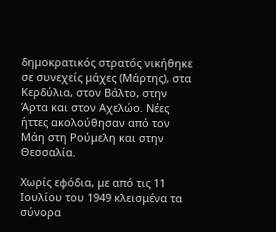δημοκρατικός στρατός νικήθηκε σε συνεχείς μάχες (Μάρτης), στα Κερδύλια, στον Βάλτο, στην Άρτα και στον Αχελώο. Νέες ήττες ακολούθησαν από τον Μάη στη Ρούμελη και στην Θεσσαλία.

Χωρίς εφόδια, με από τις 11 Ιουλίου του 1949 κλεισμένα τα σύνορα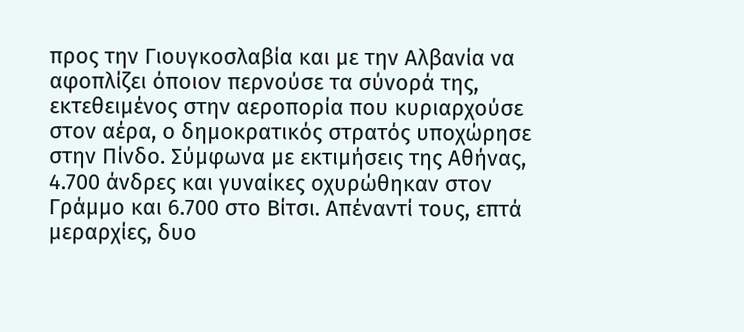προς την Γιουγκοσλαβία και με την Αλβανία να αφοπλίζει όποιον περνούσε τα σύνορά της, εκτεθειμένος στην αεροπορία που κυριαρχούσε στον αέρα, ο δημοκρατικός στρατός υποχώρησε στην Πίνδο. Σύμφωνα με εκτιμήσεις της Αθήνας, 4.700 άνδρες και γυναίκες οχυρώθηκαν στον Γράμμο και 6.700 στο Βίτσι. Απέναντί τους, επτά μεραρχίες, δυο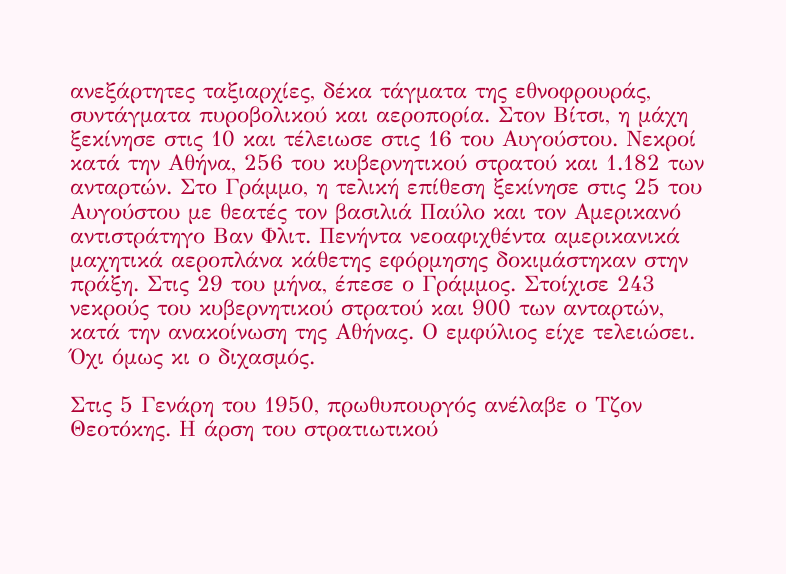ανεξάρτητες ταξιαρχίες, δέκα τάγματα της εθνοφρουράς, συντάγματα πυροβολικού και αεροπορία. Στον Βίτσι, η μάχη ξεκίνησε στις 10 και τέλειωσε στις 16 του Αυγούστου. Νεκροί κατά την Αθήνα, 256 του κυβερνητικού στρατού και 1.182 των ανταρτών. Στο Γράμμο, η τελική επίθεση ξεκίνησε στις 25 του Αυγούστου με θεατές τον βασιλιά Παύλο και τον Αμερικανό αντιστράτηγο Βαν Φλιτ. Πενήντα νεοαφιχθέντα αμερικανικά μαχητικά αεροπλάνα κάθετης εφόρμησης δοκιμάστηκαν στην πράξη. Στις 29 του μήνα, έπεσε ο Γράμμος. Στοίχισε 243 νεκρούς του κυβερνητικού στρατού και 900 των ανταρτών, κατά την ανακοίνωση της Αθήνας. Ο εμφύλιος είχε τελειώσει. Όχι όμως κι ο διχασμός.

Στις 5 Γενάρη του 1950, πρωθυπουργός ανέλαβε ο Τζον Θεοτόκης. Η άρση του στρατιωτικού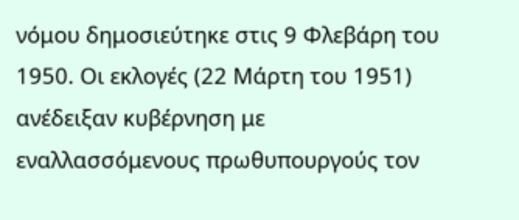νόμου δημοσιεύτηκε στις 9 Φλεβάρη του 1950. Οι εκλογές (22 Μάρτη του 1951) ανέδειξαν κυβέρνηση με εναλλασσόμενους πρωθυπουργούς τον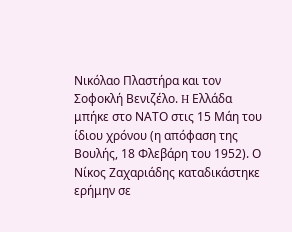Νικόλαο Πλαστήρα και τον Σοφοκλή Βενιζέλο. H Ελλάδα μπήκε στο ΝΑΤΟ στις 15 Μάη του ίδιου χρόνου (η απόφαση της Βουλής, 18 Φλεβάρη του 1952). Ο Νίκος Ζαχαριάδης καταδικάστηκε ερήμην σε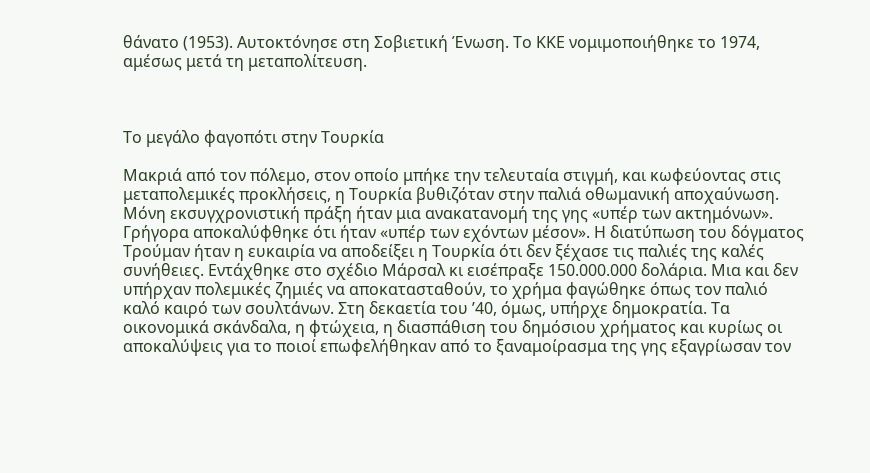θάνατο (1953). Αυτοκτόνησε στη Σοβιετική Ένωση. Το ΚΚΕ νομιμοποιήθηκε το 1974, αμέσως μετά τη μεταπολίτευση.



Το μεγάλο φαγοπότι στην Τουρκία

Μακριά από τον πόλεμο, στον οποίο μπήκε την τελευταία στιγμή, και κωφεύοντας στις μεταπολεμικές προκλήσεις, η Τουρκία βυθιζόταν στην παλιά οθωμανική αποχαύνωση. Μόνη εκσυγχρονιστική πράξη ήταν μια ανακατανομή της γης «υπέρ των ακτημόνων». Γρήγορα αποκαλύφθηκε ότι ήταν «υπέρ των εχόντων μέσον». Η διατύπωση του δόγματος Τρούμαν ήταν η ευκαιρία να αποδείξει η Τουρκία ότι δεν ξέχασε τις παλιές της καλές συνήθειες. Εντάχθηκε στο σχέδιο Μάρσαλ κι εισέπραξε 150.000.000 δολάρια. Μια και δεν υπήρχαν πολεμικές ζημιές να αποκατασταθούν, το χρήμα φαγώθηκε όπως τον παλιό καλό καιρό των σουλτάνων. Στη δεκαετία του ’40, όμως, υπήρχε δημοκρατία. Τα οικονομικά σκάνδαλα, η φτώχεια, η διασπάθιση του δημόσιου χρήματος και κυρίως οι αποκαλύψεις για το ποιοί επωφελήθηκαν από το ξαναμοίρασμα της γης εξαγρίωσαν τον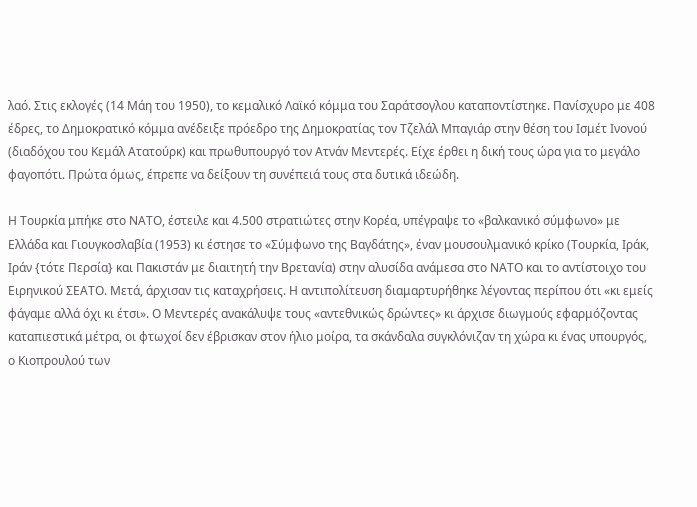λαό. Στις εκλογές (14 Μάη του 1950), το κεμαλικό Λαϊκό κόμμα του Σαράτσογλου καταποντίστηκε. Πανίσχυρο με 408 έδρες, το Δημοκρατικό κόμμα ανέδειξε πρόεδρο της Δημοκρατίας τον Τζελάλ Μπαγιάρ στην θέση του Ισμέτ Ινονού (διαδόχου του Κεμάλ Ατατούρκ) και πρωθυπουργό τον Ατνάν Μεντερές. Είχε έρθει η δική τους ώρα για το μεγάλο φαγοπότι. Πρώτα όμως, έπρεπε να δείξουν τη συνέπειά τους στα δυτικά ιδεώδη.

Η Τουρκία μπήκε στο ΝΑΤΟ, έστειλε και 4.500 στρατιώτες στην Κορέα, υπέγραψε το «βαλκανικό σύμφωνο» με Ελλάδα και Γιουγκοσλαβία (1953) κι έστησε το «Σύμφωνο της Βαγδάτης», έναν μουσουλμανικό κρίκο (Τουρκία, Ιράκ, Ιράν {τότε Περσία} και Πακιστάν με διαιτητή την Βρετανία) στην αλυσίδα ανάμεσα στο ΝΑΤΟ και το αντίστοιχο του Ειρηνικού ΣΕΑΤΟ. Μετά, άρχισαν τις καταχρήσεις. Η αντιπολίτευση διαμαρτυρήθηκε λέγοντας περίπου ότι «κι εμείς φάγαμε αλλά όχι κι έτσι». Ο Μεντερές ανακάλυψε τους «αντεθνικώς δρώντες» κι άρχισε διωγμούς εφαρμόζοντας καταπιεστικά μέτρα, οι φτωχοί δεν έβρισκαν στον ήλιο μοίρα, τα σκάνδαλα συγκλόνιζαν τη χώρα κι ένας υπουργός, ο Κιοπρουλού των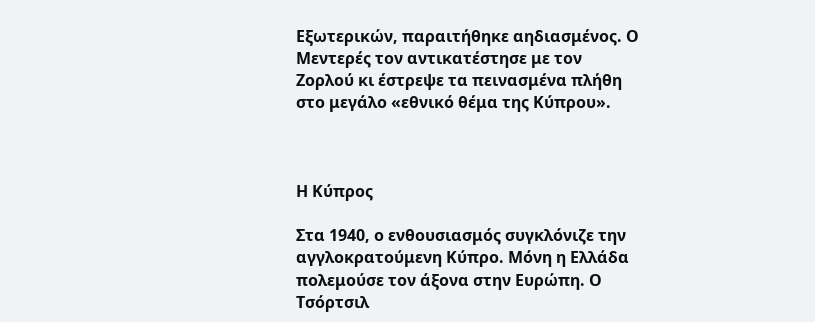Εξωτερικών, παραιτήθηκε αηδιασμένος. Ο Μεντερές τον αντικατέστησε με τον Ζορλού κι έστρεψε τα πεινασμένα πλήθη στο μεγάλο «εθνικό θέμα της Κύπρου».



Η Κύπρος

Στα 1940, ο ενθουσιασμός συγκλόνιζε την αγγλοκρατούμενη Κύπρο. Μόνη η Ελλάδα πολεμούσε τον άξονα στην Ευρώπη. Ο Τσόρτσιλ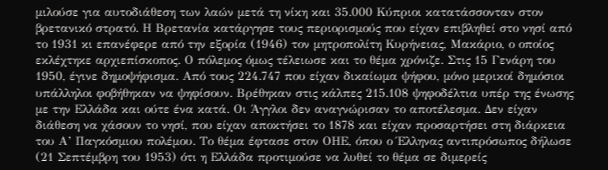μιλούσε για αυτοδιάθεση των λαών μετά τη νίκη και 35.000 Κύπριοι κατατάσσονταν στον βρετανικό στρατό. Η Βρετανία κατάργησε τους περιορισμούς που είχαν επιβληθεί στο νησί από το 1931 κι επανέφερε από την εξορία (1946) τον μητροπολίτη Κυρήνειας, Μακάριο, ο οποίος εκλέχτηκε αρχιεπίσκοπος. Ο πόλεμος όμως τέλειωσε και το θέμα χρόνιζε. Στις 15 Γενάρη του 1950, έγινε δημοψήφισμα. Από τους 224.747 που είχαν δικαίωμα ψήφου, μόνο μερικοί δημόσιοι υπάλληλοι φοβήθηκαν να ψηφίσουν. Βρέθηκαν στις κάλπες 215.108 ψηφοδέλτια υπέρ της ένωσης με την Ελλάδα και ούτε ένα κατά. Οι Άγγλοι δεν αναγνώρισαν το αποτέλεσμα. Δεν είχαν διάθεση να χάσουν το νησί, που είχαν αποκτήσει το 1878 και είχαν προσαρτήσει στη διάρκεια του Α’ Παγκόσμιου πολέμου. Το θέμα έφτασε στον ΟΗΕ, όπου ο Έλληνας αντιπρόσωπος δήλωσε (21 Σεπτέμβρη του 1953) ότι η Ελλάδα προτιμούσε να λυθεί το θέμα σε διμερείς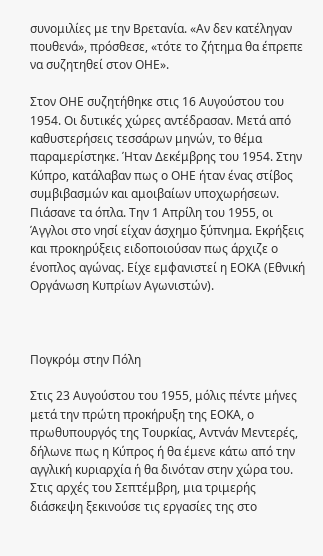συνομιλίες με την Βρετανία. «Αν δεν κατέληγαν πουθενά», πρόσθεσε, «τότε το ζήτημα θα έπρεπε να συζητηθεί στον ΟΗΕ».

Στον ΟΗΕ συζητήθηκε στις 16 Αυγούστου του 1954. Οι δυτικές χώρες αντέδρασαν. Μετά από καθυστερήσεις τεσσάρων μηνών, το θέμα παραμερίστηκε. Ήταν Δεκέμβρης του 1954. Στην Κύπρο, κατάλαβαν πως ο ΟΗΕ ήταν ένας στίβος συμβιβασμών και αμοιβαίων υποχωρήσεων. Πιάσανε τα όπλα. Την 1 Απρίλη του 1955, οι Άγγλοι στο νησί είχαν άσχημο ξύπνημα. Εκρήξεις και προκηρύξεις ειδοποιούσαν πως άρχιζε ο ένοπλος αγώνας. Είχε εμφανιστεί η ΕΟΚΑ (Εθνική Οργάνωση Κυπρίων Αγωνιστών).



Πογκρόμ στην Πόλη

Στις 23 Αυγούστου του 1955, μόλις πέντε μήνες μετά την πρώτη προκήρυξη της ΕΟΚΑ, ο πρωθυπουργός της Τουρκίας, Αντνάν Μεντερές, δήλωνε πως η Κύπρος ή θα έμενε κάτω από την αγγλική κυριαρχία ή θα δινόταν στην χώρα του. Στις αρχές του Σεπτέμβρη, μια τριμερής διάσκεψη ξεκινούσε τις εργασίες της στο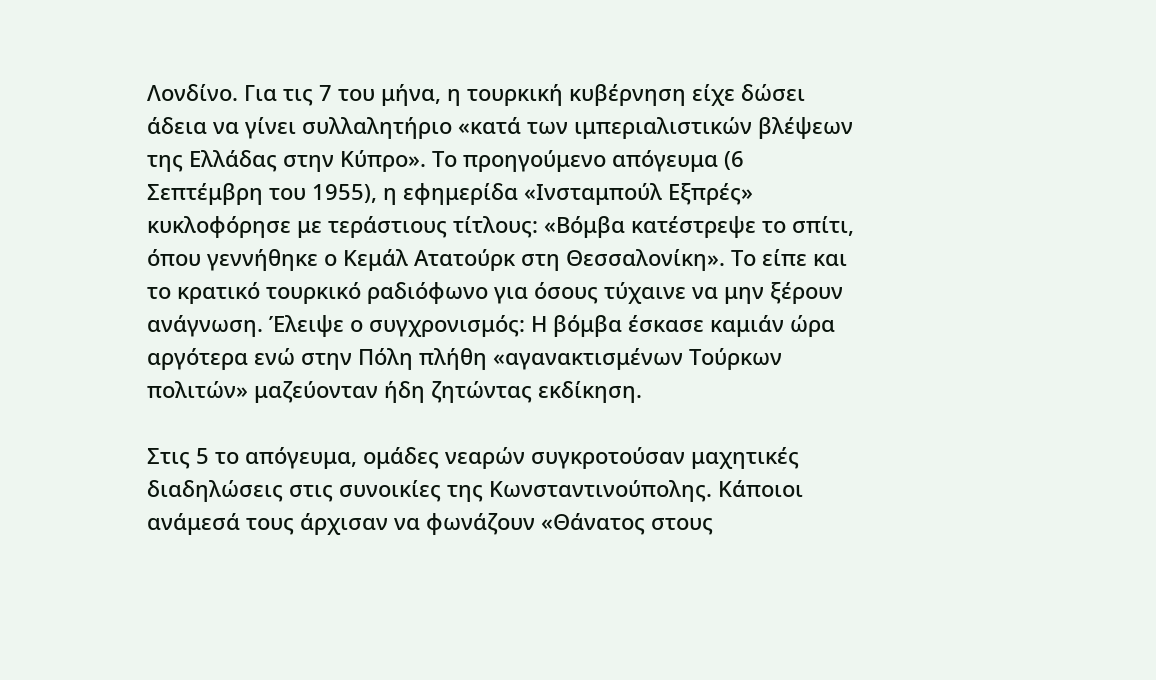Λονδίνο. Για τις 7 του μήνα, η τουρκική κυβέρνηση είχε δώσει άδεια να γίνει συλλαλητήριο «κατά των ιμπεριαλιστικών βλέψεων της Ελλάδας στην Κύπρο». Το προηγούμενο απόγευμα (6 Σεπτέμβρη του 1955), η εφημερίδα «Ινσταμπούλ Εξπρές» κυκλοφόρησε με τεράστιους τίτλους: «Βόμβα κατέστρεψε το σπίτι, όπου γεννήθηκε ο Κεμάλ Ατατούρκ στη Θεσσαλονίκη». Το είπε και το κρατικό τουρκικό ραδιόφωνο για όσους τύχαινε να μην ξέρουν ανάγνωση. Έλειψε ο συγχρονισμός: Η βόμβα έσκασε καμιάν ώρα αργότερα ενώ στην Πόλη πλήθη «αγανακτισμένων Τούρκων πολιτών» μαζεύονταν ήδη ζητώντας εκδίκηση.

Στις 5 το απόγευμα, ομάδες νεαρών συγκροτούσαν μαχητικές διαδηλώσεις στις συνοικίες της Κωνσταντινούπολης. Κάποιοι ανάμεσά τους άρχισαν να φωνάζουν «Θάνατος στους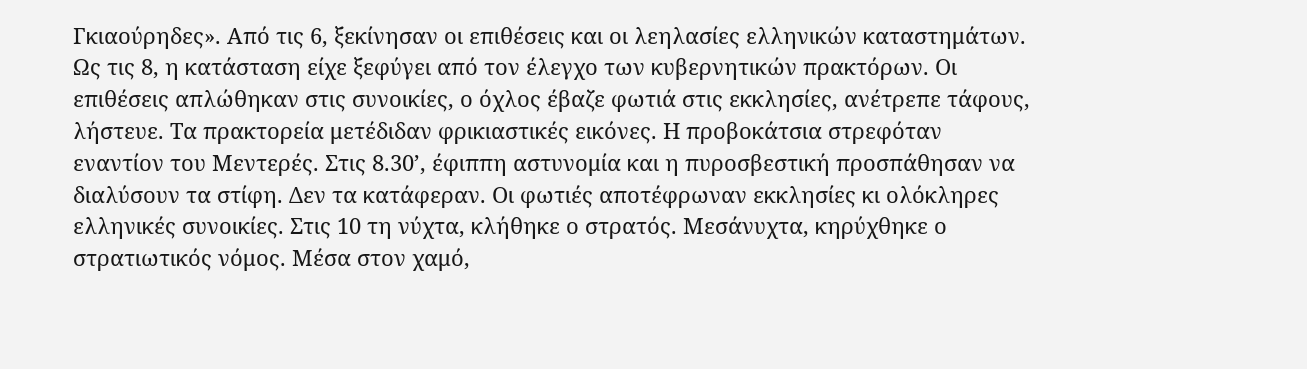Γκιαούρηδες». Από τις 6, ξεκίνησαν οι επιθέσεις και οι λεηλασίες ελληνικών καταστημάτων. Ως τις 8, η κατάσταση είχε ξεφύγει από τον έλεγχο των κυβερνητικών πρακτόρων. Οι επιθέσεις απλώθηκαν στις συνοικίες, ο όχλος έβαζε φωτιά στις εκκλησίες, ανέτρεπε τάφους, λήστευε. Τα πρακτορεία μετέδιδαν φρικιαστικές εικόνες. Η προβοκάτσια στρεφόταν εναντίον του Μεντερές. Στις 8.30’, έφιππη αστυνομία και η πυροσβεστική προσπάθησαν να διαλύσουν τα στίφη. Δεν τα κατάφεραν. Οι φωτιές αποτέφρωναν εκκλησίες κι ολόκληρες ελληνικές συνοικίες. Στις 10 τη νύχτα, κλήθηκε ο στρατός. Μεσάνυχτα, κηρύχθηκε ο στρατιωτικός νόμος. Μέσα στον χαμό,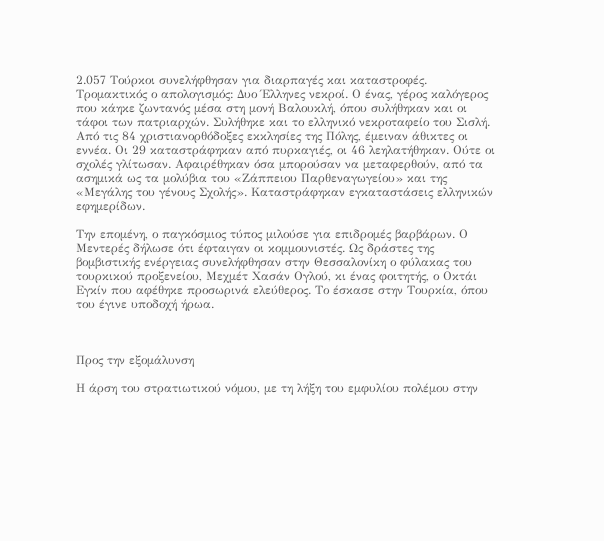2.057 Τούρκοι συνελήφθησαν για διαρπαγές και καταστροφές. Τρομακτικός ο απολογισμός: Δυο Έλληνες νεκροί. Ο ένας, γέρος καλόγερος που κάηκε ζωντανός μέσα στη μονή Βαλουκλή, όπου συλήθηκαν και οι τάφοι των πατριαρχών. Συλήθηκε και το ελληνικό νεκροταφείο του Σισλή. Από τις 84 χριστιανορθόδοξες εκκλησίες της Πόλης, έμειναν άθικτες οι εννέα. Οι 29 καταστράφηκαν από πυρκαγιές, οι 46 λεηλατήθηκαν. Ούτε οι σχολές γλίτωσαν. Αφαιρέθηκαν όσα μπορούσαν να μεταφερθούν, από τα ασημικά ως τα μολύβια του «Ζάππειου Παρθεναγωγείου» και της «Μεγάλης του γένους Σχολής». Καταστράφηκαν εγκαταστάσεις ελληνικών εφημερίδων.

Την επομένη, ο παγκόσμιος τύπος μιλούσε για επιδρομές βαρβάρων. Ο Μεντερές δήλωσε ότι έφταιγαν οι κομμουνιστές. Ως δράστες της βομβιστικής ενέργειας συνελήφθησαν στην Θεσσαλονίκη ο φύλακας του τουρκικού προξενείου, Μεχμέτ Χασάν Ογλού, κι ένας φοιτητής, ο Οκτάι Εγκίν που αφέθηκε προσωρινά ελεύθερος. Το έσκασε στην Τουρκία, όπου του έγινε υποδοχή ήρωα.



Προς την εξομάλυνση

Η άρση του στρατιωτικού νόμου, με τη λήξη του εμφυλίου πολέμου στην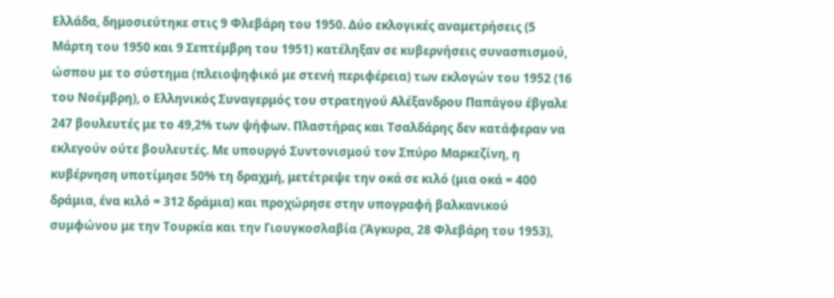Ελλάδα, δημοσιεύτηκε στις 9 Φλεβάρη του 1950. Δύο εκλογικές αναμετρήσεις (5 Μάρτη του 1950 και 9 Σεπτέμβρη του 1951) κατέληξαν σε κυβερνήσεις συνασπισμού, ώσπου με το σύστημα (πλειοψηφικό με στενή περιφέρεια) των εκλογών του 1952 (16 του Νοέμβρη), ο Ελληνικός Συναγερμός του στρατηγού Αλέξανδρου Παπάγου έβγαλε 247 βουλευτές με το 49,2% των ψήφων. Πλαστήρας και Τσαλδάρης δεν κατάφεραν να εκλεγούν ούτε βουλευτές. Με υπουργό Συντονισμού τον Σπύρο Μαρκεζίνη, η κυβέρνηση υποτίμησε 50% τη δραχμή, μετέτρεψε την οκά σε κιλό (μια οκά = 400 δράμια, ένα κιλό = 312 δράμια) και προχώρησε στην υπογραφή βαλκανικού συμφώνου με την Τουρκία και την Γιουγκοσλαβία (Άγκυρα, 28 Φλεβάρη του 1953),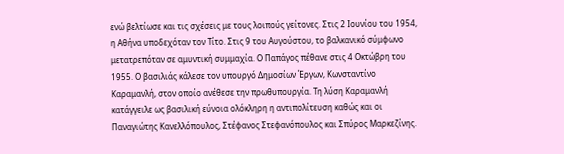ενώ βελτίωσε και τις σχέσεις με τους λοιπούς γείτονες. Στις 2 Ιουνίου του 1954, η Αθήνα υποδεχόταν τον Τίτο. Στις 9 του Αυγούστου, το βαλκανικό σύμφωνο μετατρεπόταν σε αμυντική συμμαχία. Ο Παπάγος πέθανε στις 4 Οκτώβρη του 1955. Ο βασιλιάς κάλεσε τον υπουργό Δημοσίων Έργων, Κωνσταντίνο Καραμανλή, στον οποίο ανέθεσε την πρωθυπουργία. Τη λύση Καραμανλή κατάγγειλε ως βασιλική εύνοια ολόκληρη η αντιπολίτευση καθώς και οι Παναγιώτης Κανελλόπουλος, Στέφανος Στεφανόπουλος και Σπύρος Μαρκεζίνης.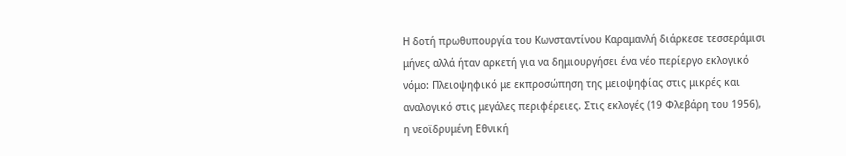Η δοτή πρωθυπουργία του Κωνσταντίνου Καραμανλή διάρκεσε τεσσεράμισι μήνες αλλά ήταν αρκετή για να δημιουργήσει ένα νέο περίεργο εκλογικό νόμο: Πλειοψηφικό με εκπροσώπηση της μειοψηφίας στις μικρές και αναλογικό στις μεγάλες περιφέρειες. Στις εκλογές (19 Φλεβάρη του 1956), η νεοϊδρυμένη Εθνική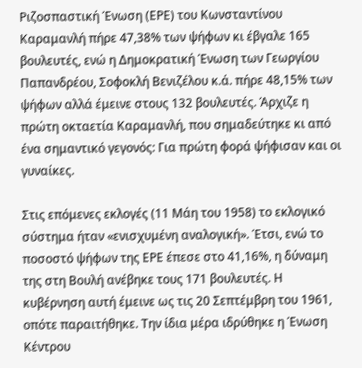Ριζοσπαστική Ένωση (ΕΡΕ) του Κωνσταντίνου Καραμανλή πήρε 47,38% των ψήφων κι έβγαλε 165 βουλευτές, ενώ η Δημοκρατική Ένωση των Γεωργίου Παπανδρέου, Σοφοκλή Βενιζέλου κ.ά. πήρε 48,15% των ψήφων αλλά έμεινε στους 132 βουλευτές. Άρχιζε η πρώτη οκταετία Καραμανλή, που σημαδεύτηκε κι από ένα σημαντικό γεγονός: Για πρώτη φορά ψήφισαν και οι γυναίκες.

Στις επόμενες εκλογές (11 Μάη του 1958) το εκλογικό σύστημα ήταν «ενισχυμένη αναλογική». Έτσι, ενώ το ποσοστό ψήφων της ΕΡΕ έπεσε στο 41,16%, η δύναμη της στη Βουλή ανέβηκε τους 171 βουλευτές. Η κυβέρνηση αυτή έμεινε ως τις 20 Σεπτέμβρη του 1961, οπότε παραιτήθηκε. Την ίδια μέρα ιδρύθηκε η Ένωση Κέντρου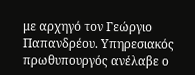με αρχηγό τον Γεώργιο Παπανδρέου. Υπηρεσιακός πρωθυπουργός ανέλαβε ο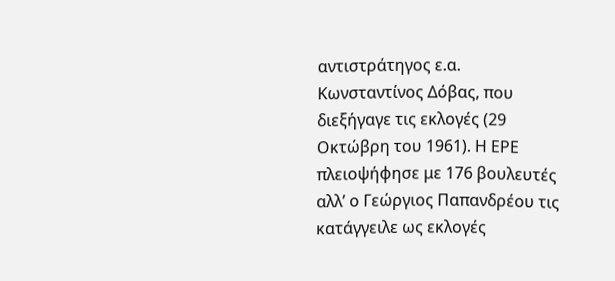αντιστράτηγος ε.α. Κωνσταντίνος Δόβας, που διεξήγαγε τις εκλογές (29 Οκτώβρη του 1961). Η ΕΡΕ πλειοψήφησε με 176 βουλευτές αλλ’ ο Γεώργιος Παπανδρέου τις κατάγγειλε ως εκλογές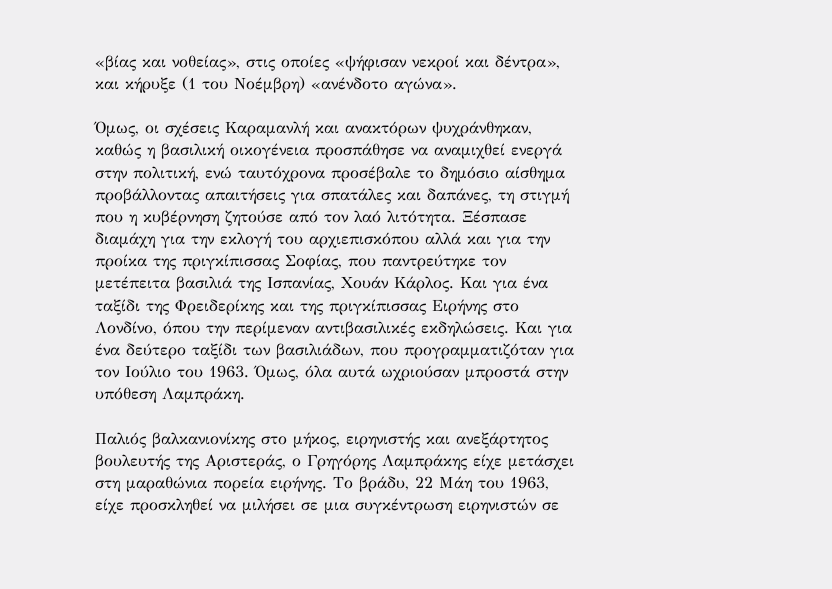«βίας και νοθείας», στις οποίες «ψήφισαν νεκροί και δέντρα», και κήρυξε (1 του Νοέμβρη) «ανένδοτο αγώνα».

Όμως, οι σχέσεις Καραμανλή και ανακτόρων ψυχράνθηκαν, καθώς η βασιλική οικογένεια προσπάθησε να αναμιχθεί ενεργά στην πολιτική, ενώ ταυτόχρονα προσέβαλε το δημόσιο αίσθημα προβάλλοντας απαιτήσεις για σπατάλες και δαπάνες, τη στιγμή που η κυβέρνηση ζητούσε από τον λαό λιτότητα. Ξέσπασε διαμάχη για την εκλογή του αρχιεπισκόπου αλλά και για την προίκα της πριγκίπισσας Σοφίας, που παντρεύτηκε τον μετέπειτα βασιλιά της Ισπανίας, Χουάν Κάρλος. Και για ένα ταξίδι της Φρειδερίκης και της πριγκίπισσας Ειρήνης στο Λονδίνο, όπου την περίμεναν αντιβασιλικές εκδηλώσεις. Και για ένα δεύτερο ταξίδι των βασιλιάδων, που προγραμματιζόταν για τον Ιούλιο του 1963. Όμως, όλα αυτά ωχριούσαν μπροστά στην υπόθεση Λαμπράκη.

Παλιός βαλκανιονίκης στο μήκος, ειρηνιστής και ανεξάρτητος βουλευτής της Αριστεράς, ο Γρηγόρης Λαμπράκης είχε μετάσχει στη μαραθώνια πορεία ειρήνης. Το βράδυ, 22 Μάη του 1963, είχε προσκληθεί να μιλήσει σε μια συγκέντρωση ειρηνιστών σε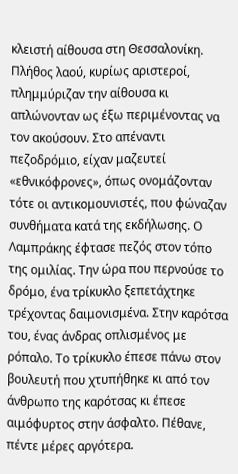κλειστή αίθουσα στη Θεσσαλονίκη. Πλήθος λαού, κυρίως αριστεροί, πλημμύριζαν την αίθουσα κι απλώνονταν ως έξω περιμένοντας να τον ακούσουν. Στο απέναντι πεζοδρόμιο, είχαν μαζευτεί «εθνικόφρονες», όπως ονομάζονταν τότε οι αντικομουνιστές, που φώναζαν συνθήματα κατά της εκδήλωσης. Ο Λαμπράκης έφτασε πεζός στον τόπο της ομιλίας. Την ώρα που περνούσε το δρόμο, ένα τρίκυκλο ξεπετάχτηκε τρέχοντας δαιμονισμένα. Στην καρότσα του, ένας άνδρας οπλισμένος με ρόπαλο. Το τρίκυκλο έπεσε πάνω στον βουλευτή που χτυπήθηκε κι από τον άνθρωπο της καρότσας κι έπεσε αιμόφυρτος στην άσφαλτο. Πέθανε, πέντε μέρες αργότερα.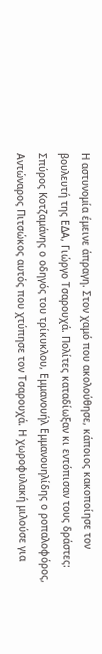Η αστυνομία έμεινε άπραγη. Στον χαμό που ακολούθησε, κάποιος κακοποίησε τον βουλευτή της ΕΔΑ, Γιώργο Τσαρουχά. Πολίτες καταδίωξαν κι εντόπισαν τους δράστες: Σπύρος Κοτζαμάνης ο οδηγός του τρίκυκλου, Εμμανουήλ Εμμανουηλίδης ο ροπαλοφόρος, Αντώναρος Πιτσώκος αυτός που χτύπησε τον Τσαρουχά. Η χωροφυλακή μιλούσε για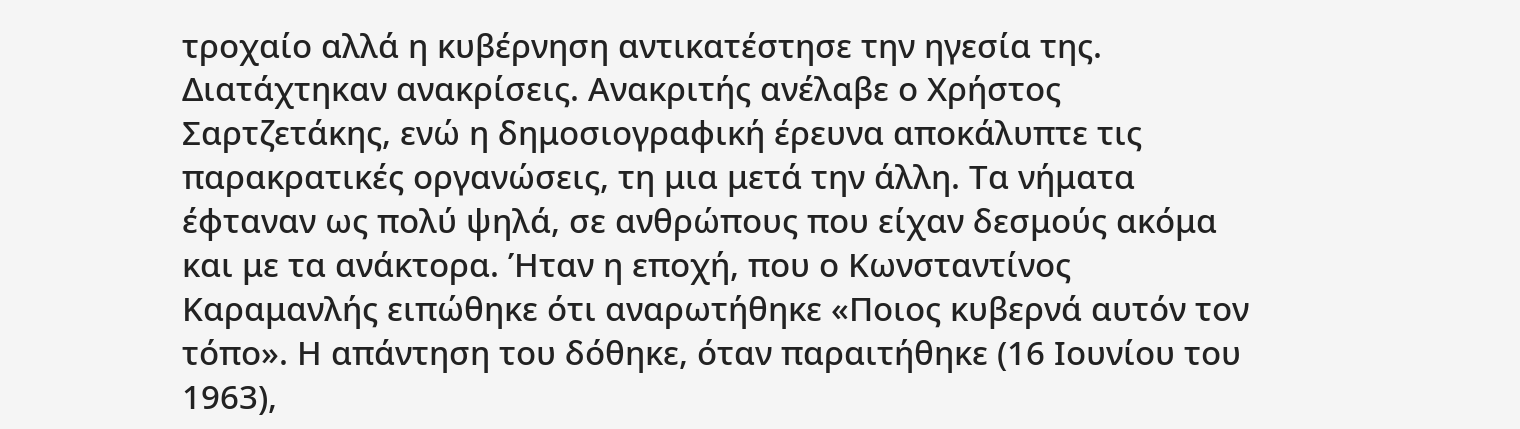τροχαίο αλλά η κυβέρνηση αντικατέστησε την ηγεσία της. Διατάχτηκαν ανακρίσεις. Ανακριτής ανέλαβε ο Χρήστος Σαρτζετάκης, ενώ η δημοσιογραφική έρευνα αποκάλυπτε τις παρακρατικές οργανώσεις, τη μια μετά την άλλη. Τα νήματα έφταναν ως πολύ ψηλά, σε ανθρώπους που είχαν δεσμούς ακόμα και με τα ανάκτορα. Ήταν η εποχή, που ο Κωνσταντίνος Καραμανλής ειπώθηκε ότι αναρωτήθηκε «Ποιος κυβερνά αυτόν τον τόπο». Η απάντηση του δόθηκε, όταν παραιτήθηκε (16 Ιουνίου του 1963),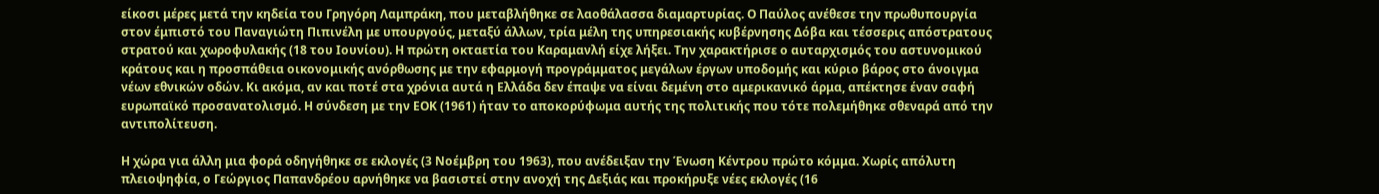είκοσι μέρες μετά την κηδεία του Γρηγόρη Λαμπράκη, που μεταβλήθηκε σε λαοθάλασσα διαμαρτυρίας. Ο Παύλος ανέθεσε την πρωθυπουργία στον έμπιστό του Παναγιώτη Πιπινέλη με υπουργούς, μεταξύ άλλων, τρία μέλη της υπηρεσιακής κυβέρνησης Δόβα και τέσσερις απόστρατους στρατού και χωροφυλακής (18 του Ιουνίου). Η πρώτη οκταετία του Καραμανλή είχε λήξει. Την χαρακτήρισε ο αυταρχισμός του αστυνομικού κράτους και η προσπάθεια οικονομικής ανόρθωσης με την εφαρμογή προγράμματος μεγάλων έργων υποδομής και κύριο βάρος στο άνοιγμα νέων εθνικών οδών. Κι ακόμα, αν και ποτέ στα χρόνια αυτά η Ελλάδα δεν έπαψε να είναι δεμένη στο αμερικανικό άρμα, απέκτησε έναν σαφή ευρωπαϊκό προσανατολισμό. Η σύνδεση με την ΕΟΚ (1961) ήταν το αποκορύφωμα αυτής της πολιτικής που τότε πολεμήθηκε σθεναρά από την αντιπολίτευση.

Η χώρα για άλλη μια φορά οδηγήθηκε σε εκλογές (3 Νοέμβρη του 1963), που ανέδειξαν την Ένωση Κέντρου πρώτο κόμμα. Χωρίς απόλυτη πλειοψηφία, ο Γεώργιος Παπανδρέου αρνήθηκε να βασιστεί στην ανοχή της Δεξιάς και προκήρυξε νέες εκλογές (16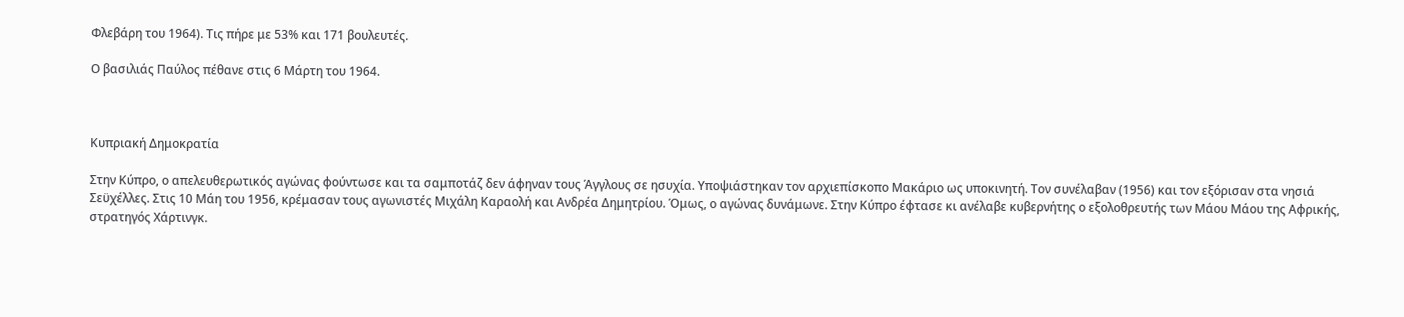Φλεβάρη του 1964). Τις πήρε με 53% και 171 βουλευτές.

Ο βασιλιάς Παύλος πέθανε στις 6 Μάρτη του 1964.



Κυπριακή Δημοκρατία

Στην Κύπρο, ο απελευθερωτικός αγώνας φούντωσε και τα σαμποτάζ δεν άφηναν τους Άγγλους σε ησυχία. Υποψιάστηκαν τον αρχιεπίσκοπο Μακάριο ως υποκινητή. Τον συνέλαβαν (1956) και τον εξόρισαν στα νησιά Σεϋχέλλες. Στις 10 Μάη του 1956, κρέμασαν τους αγωνιστές Μιχάλη Καραολή και Ανδρέα Δημητρίου. Όμως, ο αγώνας δυνάμωνε. Στην Κύπρο έφτασε κι ανέλαβε κυβερνήτης ο εξολοθρευτής των Μάου Μάου της Αφρικής, στρατηγός Χάρτινγκ.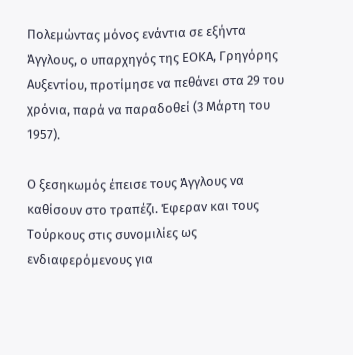Πολεμώντας μόνος ενάντια σε εξήντα Άγγλους, ο υπαρχηγός της ΕΟΚΑ, Γρηγόρης Αυξεντίου, προτίμησε να πεθάνει στα 29 του χρόνια, παρά να παραδοθεί (3 Μάρτη του 1957).

Ο ξεσηκωμός έπεισε τους Άγγλους να καθίσουν στο τραπέζι. Έφεραν και τους Τούρκους στις συνομιλίες ως ενδιαφερόμενους για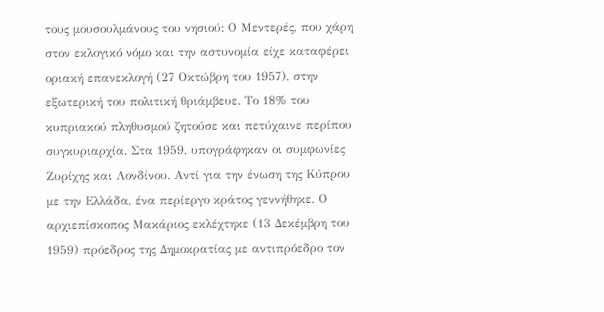τους μουσουλμάνους του νησιού: Ο Μεντερές, που χάρη στον εκλογικό νόμο και την αστυνομία είχε καταφέρει οριακή επανεκλογή (27 Οκτώβρη του 1957), στην εξωτερική του πολιτική θριάμβευε. Το 18% του κυπριακού πληθυσμού ζητούσε και πετύχαινε περίπου συγκυριαρχία. Στα 1959, υπογράφηκαν οι συμφωνίες Ζυρίχης και Λονδίνου. Αντί για την ένωση της Κύπρου με την Ελλάδα, ένα περίεργο κράτος γεννήθηκε. Ο αρχιεπίσκοπος Μακάριος εκλέχτηκε (13 Δεκέμβρη του 1959) πρόεδρος της Δημοκρατίας με αντιπρόεδρο τον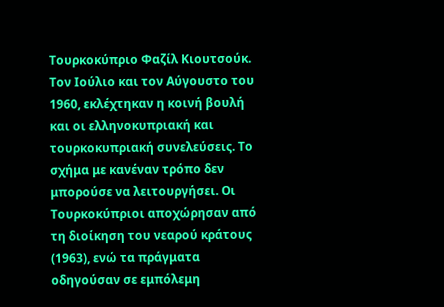Τουρκοκύπριο Φαζίλ Κιουτσούκ. Τον Ιούλιο και τον Αύγουστο του 1960, εκλέχτηκαν η κοινή βουλή και οι ελληνοκυπριακή και τουρκοκυπριακή συνελεύσεις. Το σχήμα με κανέναν τρόπο δεν μπορούσε να λειτουργήσει. Οι Τουρκοκύπριοι αποχώρησαν από τη διοίκηση του νεαρού κράτους (1963), ενώ τα πράγματα οδηγούσαν σε εμπόλεμη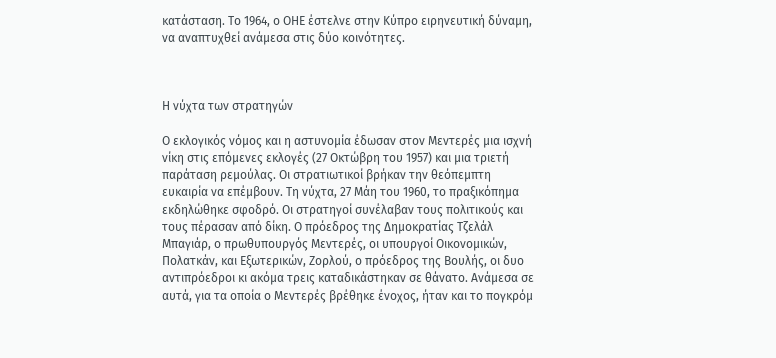κατάσταση. Το 1964, ο ΟΗΕ έστελνε στην Κύπρο ειρηνευτική δύναμη, να αναπτυχθεί ανάμεσα στις δύο κοινότητες.



Η νύχτα των στρατηγών

Ο εκλογικός νόμος και η αστυνομία έδωσαν στον Μεντερές μια ισχνή νίκη στις επόμενες εκλογές (27 Οκτώβρη του 1957) και μια τριετή παράταση ρεμούλας. Οι στρατιωτικοί βρήκαν την θεόπεμπτη ευκαιρία να επέμβουν. Τη νύχτα, 27 Μάη του 1960, το πραξικόπημα εκδηλώθηκε σφοδρό. Οι στρατηγοί συνέλαβαν τους πολιτικούς και τους πέρασαν από δίκη. Ο πρόεδρος της Δημοκρατίας Τζελάλ Μπαγιάρ, ο πρωθυπουργός Μεντερές, οι υπουργοί Οικονομικών, Πολατκάν, και Εξωτερικών, Ζορλού, ο πρόεδρος της Βουλής, οι δυο αντιπρόεδροι κι ακόμα τρεις καταδικάστηκαν σε θάνατο. Ανάμεσα σε αυτά, για τα οποία ο Μεντερές βρέθηκε ένοχος, ήταν και το πογκρόμ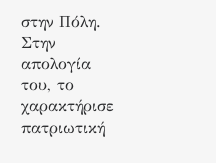στην Πόλη. Στην απολογία του, το χαρακτήρισε πατριωτική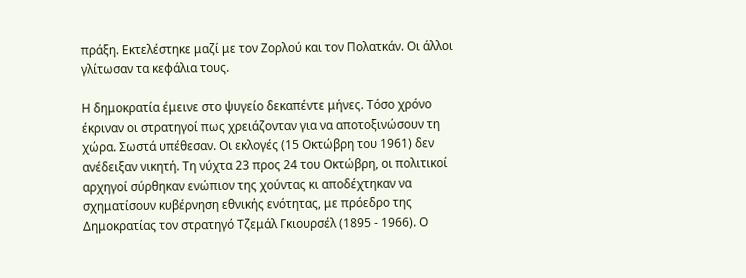πράξη. Εκτελέστηκε μαζί με τον Ζορλού και τον Πολατκάν. Οι άλλοι γλίτωσαν τα κεφάλια τους.

Η δημοκρατία έμεινε στο ψυγείο δεκαπέντε μήνες. Τόσο χρόνο έκριναν οι στρατηγοί πως χρειάζονταν για να αποτοξινώσουν τη χώρα. Σωστά υπέθεσαν. Οι εκλογές (15 Οκτώβρη του 1961) δεν ανέδειξαν νικητή. Τη νύχτα 23 προς 24 του Οκτώβρη, οι πολιτικοί αρχηγοί σύρθηκαν ενώπιον της χούντας κι αποδέχτηκαν να σχηματίσουν κυβέρνηση εθνικής ενότητας, με πρόεδρο της Δημοκρατίας τον στρατηγό Τζεμάλ Γκιουρσέλ (1895 - 1966). Ο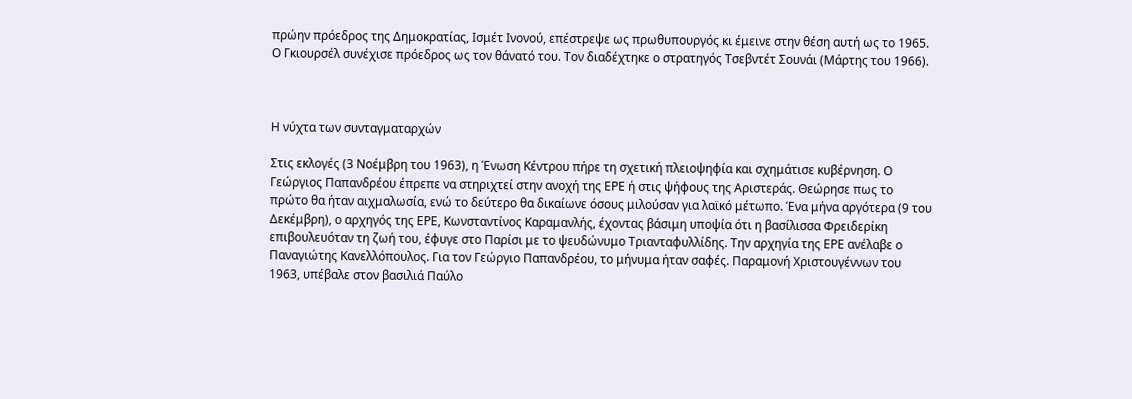πρώην πρόεδρος της Δημοκρατίας, Ισμέτ Ινονού, επέστρεψε ως πρωθυπουργός κι έμεινε στην θέση αυτή ως το 1965. Ο Γκιουρσέλ συνέχισε πρόεδρος ως τον θάνατό του. Τον διαδέχτηκε ο στρατηγός Τσεβντέτ Σουνάι (Μάρτης του 1966).



Η νύχτα των συνταγματαρχών

Στις εκλογές (3 Νοέμβρη του 1963), η Ένωση Κέντρου πήρε τη σχετική πλειοψηφία και σχημάτισε κυβέρνηση. Ο Γεώργιος Παπανδρέου έπρεπε να στηριχτεί στην ανοχή της ΕΡΕ ή στις ψήφους της Αριστεράς. Θεώρησε πως το πρώτο θα ήταν αιχμαλωσία, ενώ το δεύτερο θα δικαίωνε όσους μιλούσαν για λαϊκό μέτωπο. Ένα μήνα αργότερα (9 του Δεκέμβρη), ο αρχηγός της ΕΡΕ, Κωνσταντίνος Καραμανλής, έχοντας βάσιμη υποψία ότι η βασίλισσα Φρειδερίκη επιβουλευόταν τη ζωή του, έφυγε στο Παρίσι με το ψευδώνυμο Τριανταφυλλίδης. Την αρχηγία της ΕΡΕ ανέλαβε ο Παναγιώτης Κανελλόπουλος. Για τον Γεώργιο Παπανδρέου, το μήνυμα ήταν σαφές. Παραμονή Χριστουγέννων του 1963, υπέβαλε στον βασιλιά Παύλο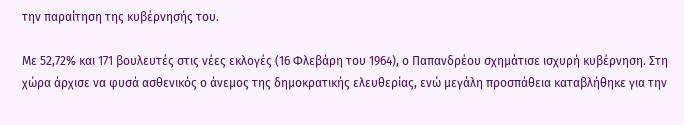την παραίτηση της κυβέρνησής του.

Με 52,72% και 171 βουλευτές στις νέες εκλογές (16 Φλεβάρη του 1964), ο Παπανδρέου σχημάτισε ισχυρή κυβέρνηση. Στη χώρα άρχισε να φυσά ασθενικός ο άνεμος της δημοκρατικής ελευθερίας, ενώ μεγάλη προσπάθεια καταβλήθηκε για την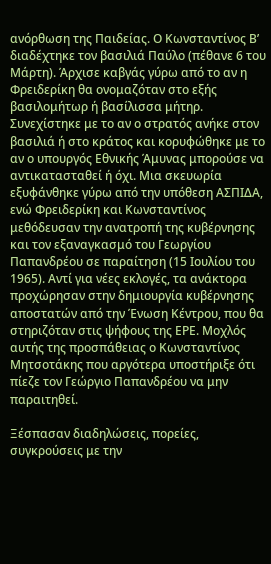ανόρθωση της Παιδείας. Ο Κωνσταντίνος Β’ διαδέχτηκε τον βασιλιά Παύλο (πέθανε 6 του Μάρτη). Άρχισε καβγάς γύρω από το αν η Φρειδερίκη θα ονομαζόταν στο εξής βασιλομήτωρ ή βασίλισσα μήτηρ. Συνεχίστηκε με το αν ο στρατός ανήκε στον βασιλιά ή στο κράτος και κορυφώθηκε με το αν ο υπουργός Εθνικής Άμυνας μπορούσε να αντικατασταθεί ή όχι. Μια σκευωρία εξυφάνθηκε γύρω από την υπόθεση ΑΣΠΙΔΑ, ενώ Φρειδερίκη και Κωνσταντίνος μεθόδευσαν την ανατροπή της κυβέρνησης και τον εξαναγκασμό του Γεωργίου Παπανδρέου σε παραίτηση (15 Ιουλίου του 1965). Αντί για νέες εκλογές, τα ανάκτορα προχώρησαν στην δημιουργία κυβέρνησης αποστατών από την Ένωση Κέντρου, που θα στηριζόταν στις ψήφους της ΕΡΕ. Μοχλός αυτής της προσπάθειας ο Κωνσταντίνος Μητσοτάκης που αργότερα υποστήριξε ότι πίεζε τον Γεώργιο Παπανδρέου να μην παραιτηθεί.

Ξέσπασαν διαδηλώσεις, πορείες, συγκρούσεις με την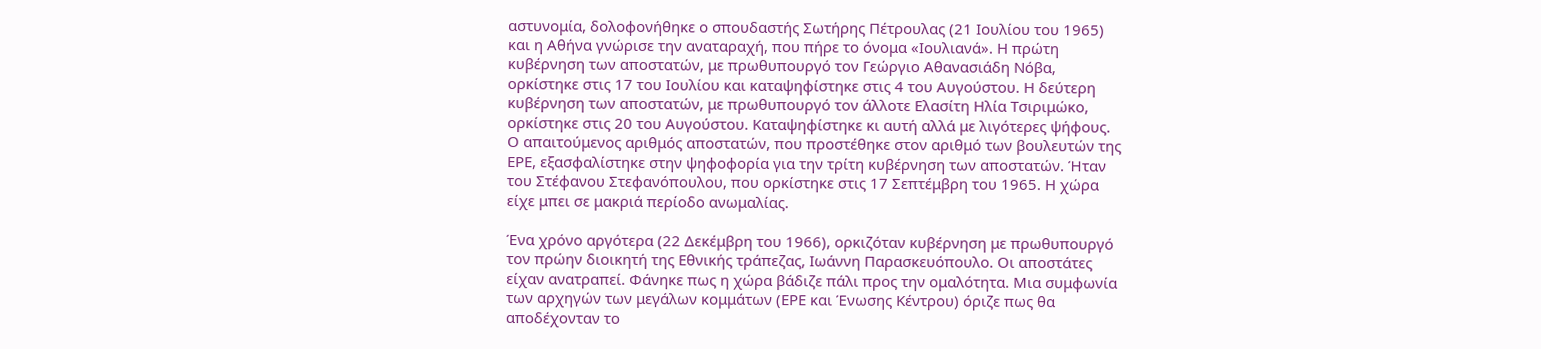αστυνομία, δολοφονήθηκε ο σπουδαστής Σωτήρης Πέτρουλας (21 Ιουλίου του 1965) και η Αθήνα γνώρισε την αναταραχή, που πήρε το όνομα «Ιουλιανά». Η πρώτη κυβέρνηση των αποστατών, με πρωθυπουργό τον Γεώργιο Αθανασιάδη Νόβα, ορκίστηκε στις 17 του Ιουλίου και καταψηφίστηκε στις 4 του Αυγούστου. Η δεύτερη κυβέρνηση των αποστατών, με πρωθυπουργό τον άλλοτε Ελασίτη Ηλία Τσιριμώκο, ορκίστηκε στις 20 του Αυγούστου. Καταψηφίστηκε κι αυτή αλλά με λιγότερες ψήφους. Ο απαιτούμενος αριθμός αποστατών, που προστέθηκε στον αριθμό των βουλευτών της ΕΡΕ, εξασφαλίστηκε στην ψηφοφορία για την τρίτη κυβέρνηση των αποστατών. Ήταν του Στέφανου Στεφανόπουλου, που ορκίστηκε στις 17 Σεπτέμβρη του 1965. Η χώρα είχε μπει σε μακριά περίοδο ανωμαλίας.

Ένα χρόνο αργότερα (22 Δεκέμβρη του 1966), ορκιζόταν κυβέρνηση με πρωθυπουργό τον πρώην διοικητή της Εθνικής τράπεζας, Ιωάννη Παρασκευόπουλο. Οι αποστάτες είχαν ανατραπεί. Φάνηκε πως η χώρα βάδιζε πάλι προς την ομαλότητα. Μια συμφωνία των αρχηγών των μεγάλων κομμάτων (ΕΡΕ και Ένωσης Κέντρου) όριζε πως θα αποδέχονταν το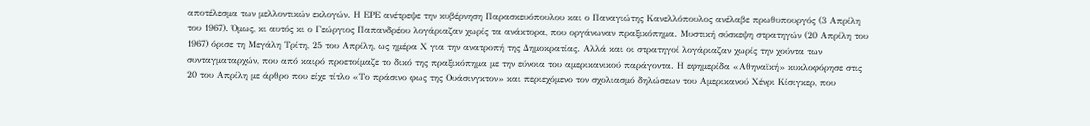αποτέλεσμα των μελλοντικών εκλογών. Η ΕΡΕ ανέτρεψε την κυβέρνηση Παρασκευόπουλου και ο Παναγιώτης Κανελλόπουλος ανέλαβε πρωθυπουργός (3 Απρίλη του 1967). Όμως, κι αυτός κι ο Γεώργιος Παπανδρέου λογάριαζαν χωρίς τα ανάκτορα, που οργάνωναν πραξικόπημα. Μυστική σύσκεψη στρατηγών (20 Απρίλη του 1967) όρισε τη Μεγάλη Τρίτη, 25 του Απρίλη, ως ημέρα Χ για την ανατροπή της Δημοκρατίας. Αλλά και οι στρατηγοί λογάριαζαν χωρίς την χούντα των συνταγματαρχών, που από καιρό προετοίμαζε το δικό της πραξικόπημα με την εύνοια του αμερικανικού παράγοντα. Η εφημερίδα «Αθηναϊκή» κυκλοφόρησε στις 20 του Απρίλη με άρθρο που είχε τίτλο «Το πράσινο φως της Ουάσινγκτον» και περιεχόμενο τον σχολιασμό δηλώσεων του Αμερικανού Χένρι Κίσιγκερ, που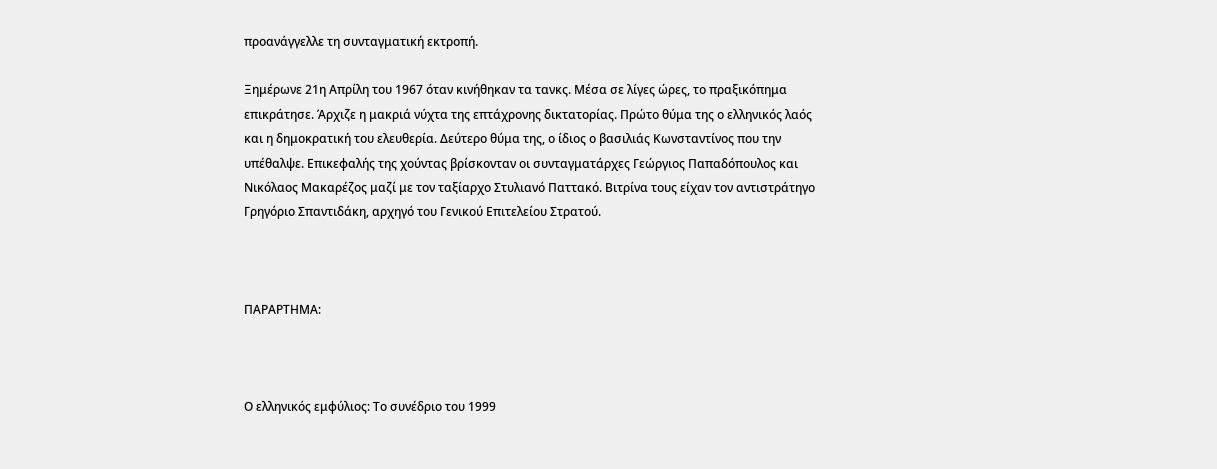προανάγγελλε τη συνταγματική εκτροπή.

Ξημέρωνε 21η Απρίλη του 1967 όταν κινήθηκαν τα τανκς. Μέσα σε λίγες ώρες, το πραξικόπημα επικράτησε. Άρχιζε η μακριά νύχτα της επτάχρονης δικτατορίας. Πρώτο θύμα της ο ελληνικός λαός και η δημοκρατική του ελευθερία. Δεύτερο θύμα της, ο ίδιος ο βασιλιάς Κωνσταντίνος που την υπέθαλψε. Επικεφαλής της χούντας βρίσκονταν οι συνταγματάρχες Γεώργιος Παπαδόπουλος και Νικόλαος Μακαρέζος μαζί με τον ταξίαρχο Στυλιανό Παττακό. Βιτρίνα τους είχαν τον αντιστράτηγο Γρηγόριο Σπαντιδάκη, αρχηγό του Γενικού Επιτελείου Στρατού.



ΠΑΡΑΡΤΗΜΑ:



Ο ελληνικός εμφύλιος: Το συνέδριο του 1999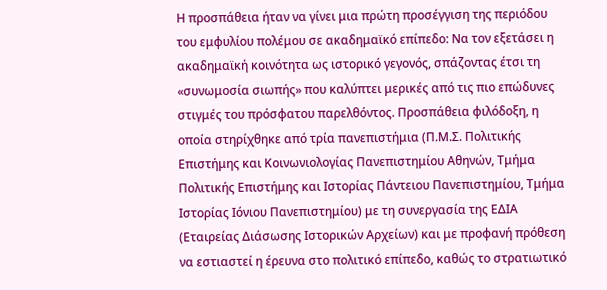Η προσπάθεια ήταν να γίνει μια πρώτη προσέγγιση της περιόδου του εμφυλίου πολέμου σε ακαδημαϊκό επίπεδο: Να τον εξετάσει η ακαδημαϊκή κοινότητα ως ιστορικό γεγονός, σπάζοντας έτσι τη «συνωμοσία σιωπής» που καλύπτει μερικές από τις πιο επώδυνες στιγμές του πρόσφατου παρελθόντος. Προσπάθεια φιλόδοξη, η οποία στηρίχθηκε από τρία πανεπιστήμια (Π.Μ.Σ. Πολιτικής Επιστήμης και Κοινωνιολογίας Πανεπιστημίου Αθηνών, Τμήμα Πολιτικής Επιστήμης και Ιστορίας Πάντειου Πανεπιστημίου, Τμήμα Ιστορίας Ιόνιου Πανεπιστημίου) με τη συνεργασία της ΕΔΙΑ (Εταιρείας Διάσωσης Ιστορικών Αρχείων) και με προφανή πρόθεση να εστιαστεί η έρευνα στο πολιτικό επίπεδο, καθώς το στρατιωτικό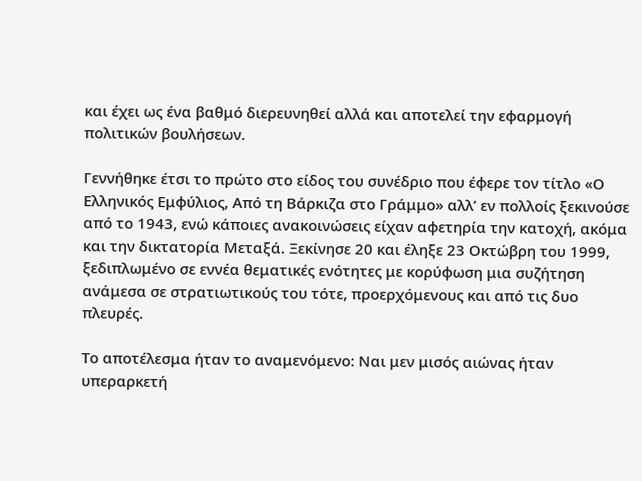και έχει ως ένα βαθμό διερευνηθεί αλλά και αποτελεί την εφαρμογή πολιτικών βουλήσεων.

Γεννήθηκε έτσι το πρώτο στο είδος του συνέδριο που έφερε τον τίτλο «Ο Ελληνικός Εμφύλιος, Από τη Βάρκιζα στο Γράμμο» αλλ’ εν πολλοίς ξεκινούσε από το 1943, ενώ κάποιες ανακοινώσεις είχαν αφετηρία την κατοχή, ακόμα και την δικτατορία Μεταξά. Ξεκίνησε 20 και έληξε 23 Οκτώβρη του 1999, ξεδιπλωμένο σε εννέα θεματικές ενότητες με κορύφωση μια συζήτηση ανάμεσα σε στρατιωτικούς του τότε, προερχόμενους και από τις δυο πλευρές.

Το αποτέλεσμα ήταν το αναμενόμενο: Ναι μεν μισός αιώνας ήταν υπεραρκετή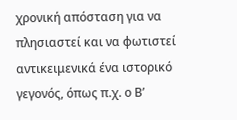χρονική απόσταση για να πλησιαστεί και να φωτιστεί αντικειμενικά ένα ιστορικό γεγονός, όπως π.χ. ο Β’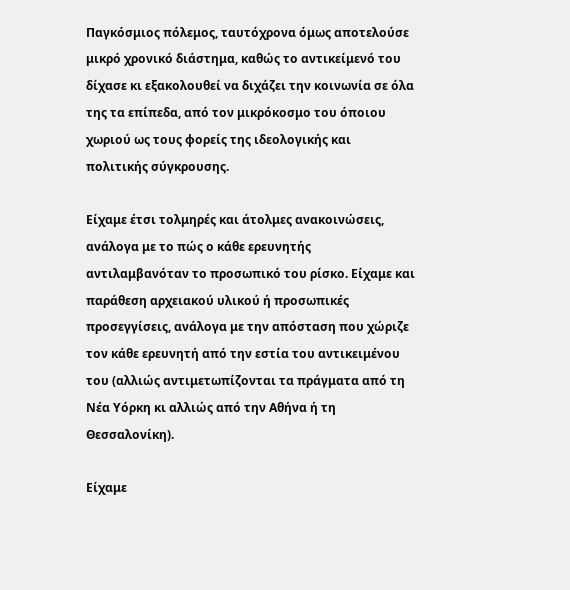Παγκόσμιος πόλεμος, ταυτόχρονα όμως αποτελούσε μικρό χρονικό διάστημα, καθώς το αντικείμενό του δίχασε κι εξακολουθεί να διχάζει την κοινωνία σε όλα της τα επίπεδα, από τον μικρόκοσμο του όποιου χωριού ως τους φορείς της ιδεολογικής και πολιτικής σύγκρουσης.

Είχαμε έτσι τολμηρές και άτολμες ανακοινώσεις, ανάλογα με το πώς ο κάθε ερευνητής αντιλαμβανόταν το προσωπικό του ρίσκο. Είχαμε και παράθεση αρχειακού υλικού ή προσωπικές προσεγγίσεις, ανάλογα με την απόσταση που χώριζε τον κάθε ερευνητή από την εστία του αντικειμένου του (αλλιώς αντιμετωπίζονται τα πράγματα από τη Νέα Υόρκη κι αλλιώς από την Αθήνα ή τη Θεσσαλονίκη).

Είχαμε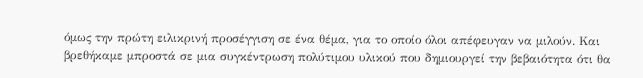όμως την πρώτη ειλικρινή προσέγγιση σε ένα θέμα, για το οποίο όλοι απέφευγαν να μιλούν. Και βρεθήκαμε μπροστά σε μια συγκέντρωση πολύτιμου υλικού που δημιουργεί την βεβαιότητα ότι θα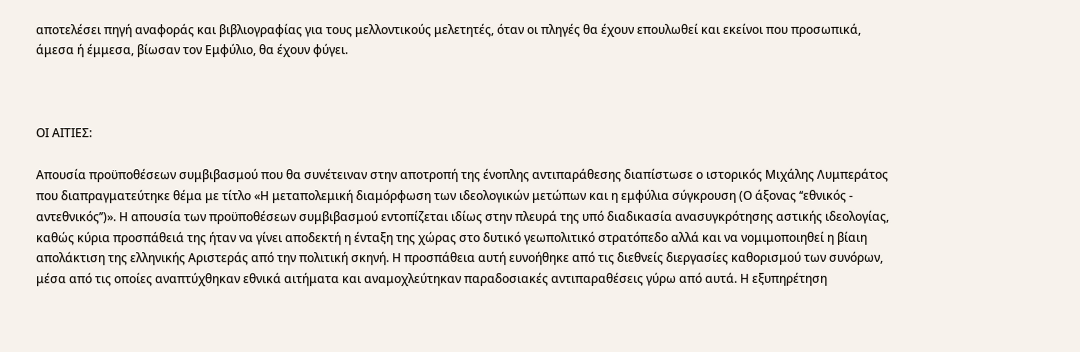αποτελέσει πηγή αναφοράς και βιβλιογραφίας για τους μελλοντικούς μελετητές, όταν οι πληγές θα έχουν επουλωθεί και εκείνοι που προσωπικά, άμεσα ή έμμεσα, βίωσαν τον Εμφύλιο, θα έχουν φύγει.



ΟΙ ΑΙΤΙΕΣ:

Απουσία προϋποθέσεων συμβιβασμού που θα συνέτειναν στην αποτροπή της ένοπλης αντιπαράθεσης διαπίστωσε ο ιστορικός Μιχάλης Λυμπεράτος που διαπραγματεύτηκε θέμα με τίτλο «Η μεταπολεμική διαμόρφωση των ιδεολογικών μετώπων και η εμφύλια σύγκρουση (Ο άξονας ‘‘εθνικός - αντεθνικός’’)». Η απουσία των προϋποθέσεων συμβιβασμού εντοπίζεται ιδίως στην πλευρά της υπό διαδικασία ανασυγκρότησης αστικής ιδεολογίας, καθώς κύρια προσπάθειά της ήταν να γίνει αποδεκτή η ένταξη της χώρας στο δυτικό γεωπολιτικό στρατόπεδο αλλά και να νομιμοποιηθεί η βίαιη απολάκτιση της ελληνικής Αριστεράς από την πολιτική σκηνή. Η προσπάθεια αυτή ευνοήθηκε από τις διεθνείς διεργασίες καθορισμού των συνόρων, μέσα από τις οποίες αναπτύχθηκαν εθνικά αιτήματα και αναμοχλεύτηκαν παραδοσιακές αντιπαραθέσεις γύρω από αυτά. Η εξυπηρέτηση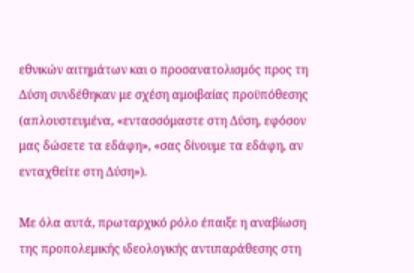εθνικών αιτημάτων και ο προσανατολισμός προς τη Δύση συνδέθηκαν με σχέση αμοιβαίας προϋπόθεσης (απλουστευμένα, «εντασσόμαστε στη Δύση, εφόσον μας δώσετε τα εδάφη», «σας δίνουμε τα εδάφη, αν ενταχθείτε στη Δύση»).

Με όλα αυτά, πρωταρχικό ρόλο έπαιξε η αναβίωση της προπολεμικής ιδεολογικής αντιπαράθεσης στη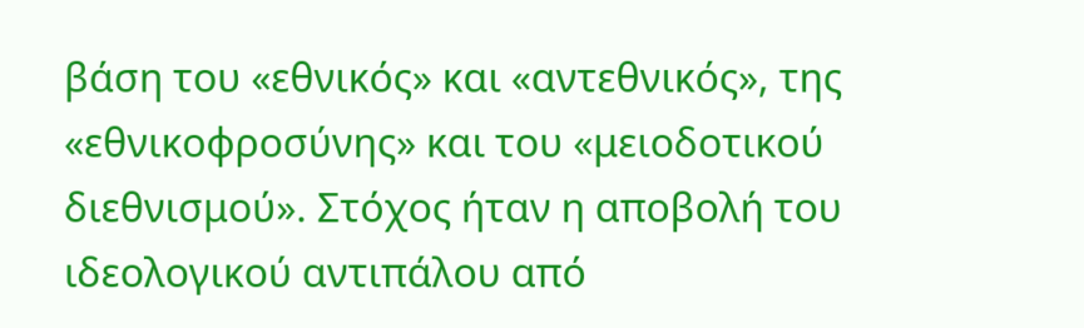βάση του «εθνικός» και «αντεθνικός», της «εθνικοφροσύνης» και του «μειοδοτικού διεθνισμού». Στόχος ήταν η αποβολή του ιδεολογικού αντιπάλου από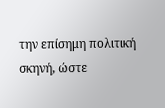την επίσημη πολιτική σκηνή, ώστε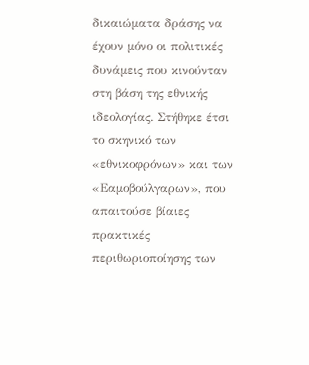δικαιώματα δράσης να έχουν μόνο οι πολιτικές δυνάμεις που κινούνταν στη βάση της εθνικής ιδεολογίας. Στήθηκε έτσι το σκηνικό των «εθνικοφρόνων» και των «Εαμοβούλγαρων», που απαιτούσε βίαιες πρακτικές περιθωριοποίησης των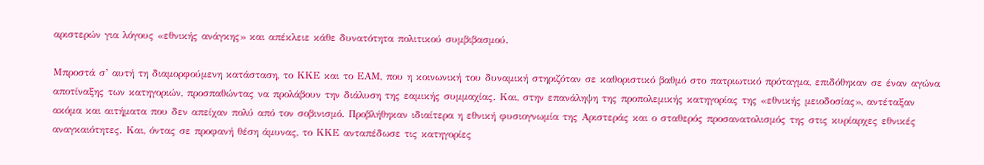αριστερών για λόγους «εθνικής ανάγκης» και απέκλειε κάθε δυνατότητα πολιτικού συμβιβασμού.

Μπροστά σ’ αυτή τη διαμορφούμενη κατάσταση, το ΚΚΕ και το ΕΑΜ, που η κοινωνική του δυναμική στηριζόταν σε καθοριστικό βαθμό στο πατριωτικό πρόταγμα, επιδόθηκαν σε έναν αγώνα αποτίναξης των κατηγοριών, προσπαθώντας να προλάβουν την διάλυση της εαμικής συμμαχίας. Και, στην επανάληψη της προπολεμικής κατηγορίας της «εθνικής μειοδοσίας», αντέταξαν ακόμα και αιτήματα που δεν απείχαν πολύ από τον σοβινισμό. Προβλήθηκαν ιδιαίτερα η εθνική φυσιογνωμία της Αριστεράς και ο σταθερός προσανατολισμός της στις κυρίαρχες εθνικές αναγκαιότητες. Και, όντας σε προφανή θέση άμυνας, το ΚΚΕ ανταπέδωσε τις κατηγορίες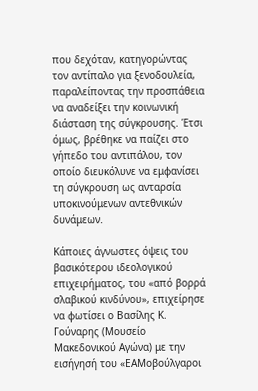που δεχόταν, κατηγορώντας τον αντίπαλο για ξενοδουλεία, παραλείποντας την προσπάθεια να αναδείξει την κοινωνική διάσταση της σύγκρουσης. Έτσι όμως, βρέθηκε να παίζει στο γήπεδο του αντιπάλου, τον οποίο διευκόλυνε να εμφανίσει τη σύγκρουση ως ανταρσία υποκινούμενων αντεθνικών δυνάμεων.

Κάποιες άγνωστες όψεις του βασικότερου ιδεολογικού επιχειρήματος, του «από βορρά σλαβικού κινδύνου», επιχείρησε να φωτίσει ο Βασίλης Κ. Γούναρης (Μουσείο Μακεδονικού Αγώνα) με την εισήγησή του «ΕΑΜοβούλγαροι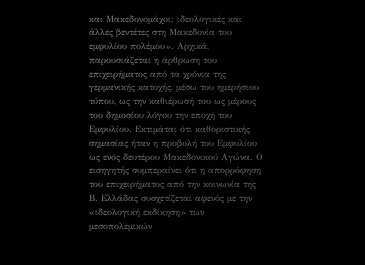και Μακεδονομάχοι: ιδεολογικές και άλλες βεντέτες στη Μακεδονία του εμφυλίου πολέμου». Αρχικά, παρουσιάζεται η άρθρωση του επιχειρήματος από τα χρόνια της γερμανικής κατοχής, μέσω του ημερήσιου τύπου, ως την καθιέρωσή του ως μέρους του δημοσίου λόγου την εποχή του Εμφυλίου. Εκτιμάται ότι καθοριστικής σημασίας ήταν η προβολή του Εμφυλίου ως ενός δευτέρου Μακεδονικού Αγώνα. Ο εισηγητής συμπεραίνει ότι η απορρόφηση του επιχειρήματος από την κοινωνία της Β. Ελλάδας συσχετίζεται αφενός με την «ιδεολογική εκδίκηση» των μεσοπολεμικών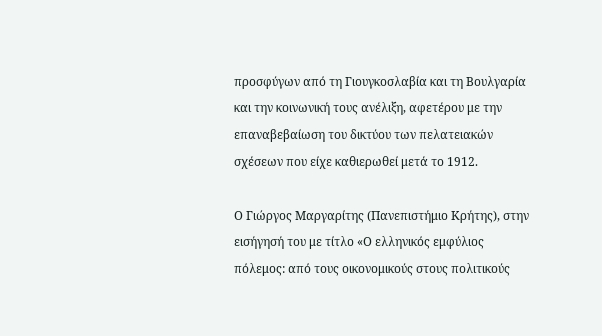προσφύγων από τη Γιουγκοσλαβία και τη Βουλγαρία και την κοινωνική τους ανέλιξη, αφετέρου με την επαναβεβαίωση του δικτύου των πελατειακών σχέσεων που είχε καθιερωθεί μετά το 1912.

Ο Γιώργος Μαργαρίτης (Πανεπιστήμιο Κρήτης), στην εισήγησή του με τίτλο «Ο ελληνικός εμφύλιος πόλεμος: από τους οικονομικούς στους πολιτικούς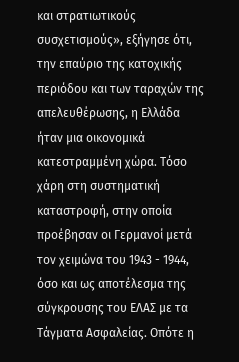και στρατιωτικούς συσχετισμούς», εξήγησε ότι, την επαύριο της κατοχικής περιόδου και των ταραχών της απελευθέρωσης, η Ελλάδα ήταν μια οικονομικά κατεστραμμένη χώρα. Τόσο χάρη στη συστηματική καταστροφή, στην οποία προέβησαν οι Γερμανοί μετά τον χειμώνα του 1943 - 1944, όσο και ως αποτέλεσμα της σύγκρουσης του ΕΛΑΣ με τα Τάγματα Ασφαλείας. Οπότε η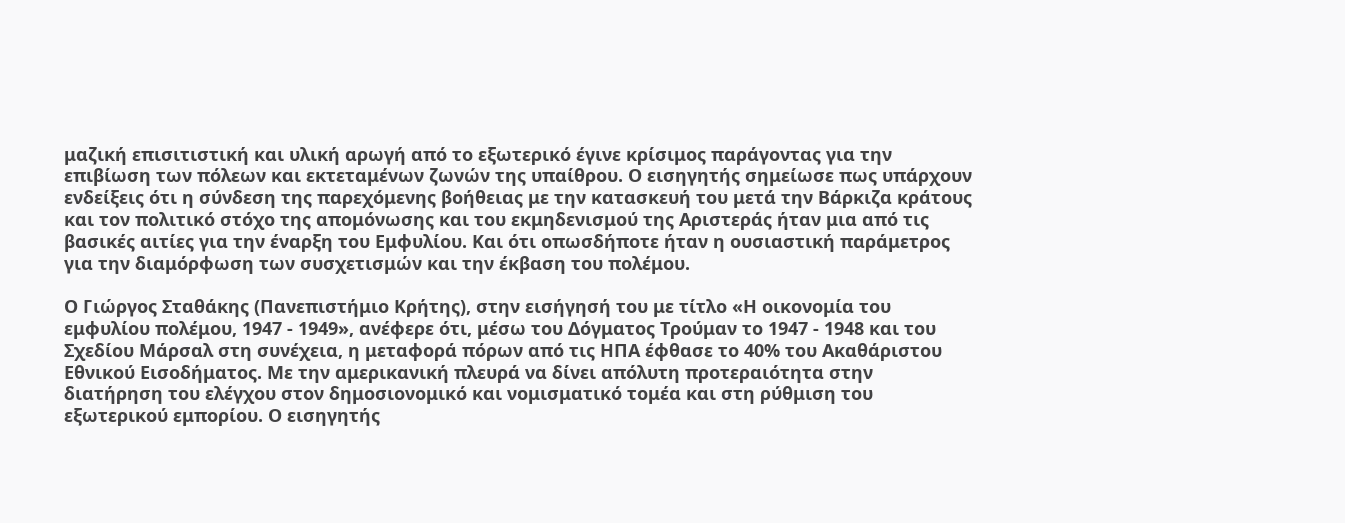μαζική επισιτιστική και υλική αρωγή από το εξωτερικό έγινε κρίσιμος παράγοντας για την επιβίωση των πόλεων και εκτεταμένων ζωνών της υπαίθρου. Ο εισηγητής σημείωσε πως υπάρχουν ενδείξεις ότι η σύνδεση της παρεχόμενης βοήθειας με την κατασκευή του μετά την Βάρκιζα κράτους και τον πολιτικό στόχο της απομόνωσης και του εκμηδενισμού της Αριστεράς ήταν μια από τις βασικές αιτίες για την έναρξη του Εμφυλίου. Και ότι οπωσδήποτε ήταν η ουσιαστική παράμετρος για την διαμόρφωση των συσχετισμών και την έκβαση του πολέμου.

Ο Γιώργος Σταθάκης (Πανεπιστήμιο Κρήτης), στην εισήγησή του με τίτλο «Η οικονομία του εμφυλίου πολέμου, 1947 - 1949», ανέφερε ότι, μέσω του Δόγματος Τρούμαν το 1947 - 1948 και του Σχεδίου Μάρσαλ στη συνέχεια, η μεταφορά πόρων από τις ΗΠΑ έφθασε το 40% του Ακαθάριστου Εθνικού Εισοδήματος. Με την αμερικανική πλευρά να δίνει απόλυτη προτεραιότητα στην διατήρηση του ελέγχου στον δημοσιονομικό και νομισματικό τομέα και στη ρύθμιση του εξωτερικού εμπορίου. Ο εισηγητής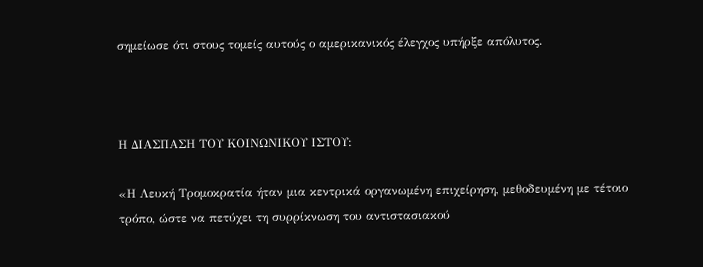σημείωσε ότι στους τομείς αυτούς ο αμερικανικός έλεγχος υπήρξε απόλυτος.



Η ΔΙΑΣΠΑΣΗ ΤΟΥ ΚΟΙΝΩΝΙΚΟΥ ΙΣΤΟΥ:

«Η Λευκή Τρομοκρατία ήταν μια κεντρικά οργανωμένη επιχείρηση, μεθοδευμένη με τέτοιο τρόπο, ώστε να πετύχει τη συρρίκνωση του αντιστασιακού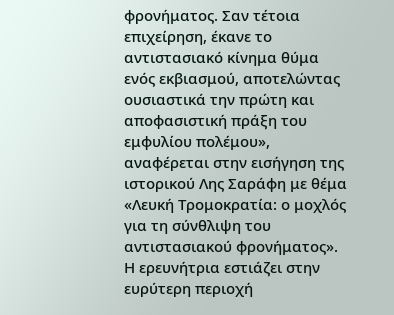φρονήματος. Σαν τέτοια επιχείρηση, έκανε το αντιστασιακό κίνημα θύμα ενός εκβιασμού, αποτελώντας ουσιαστικά την πρώτη και αποφασιστική πράξη του εμφυλίου πολέμου», αναφέρεται στην εισήγηση της ιστορικού Λης Σαράφη με θέμα «Λευκή Τρομοκρατία: ο μοχλός για τη σύνθλιψη του αντιστασιακού φρονήματος». Η ερευνήτρια εστιάζει στην ευρύτερη περιοχή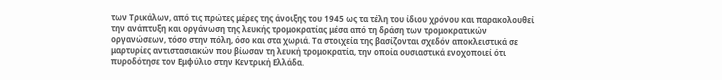των Τρικάλων, από τις πρώτες μέρες της άνοιξης του 1945 ως τα τέλη του ίδιου χρόνου και παρακολουθεί την ανάπτυξη και οργάνωση της λευκής τρομοκρατίας μέσα από τη δράση των τρομοκρατικών οργανώσεων, τόσο στην πόλη, όσο και στα χωριά. Τα στοιχεία της βασίζονται σχεδόν αποκλειστικά σε μαρτυρίες αντιστασιακών που βίωσαν τη λευκή τρομοκρατία, την οποία ουσιαστικά ενοχοποιεί ότι πυροδότησε τον Εμφύλιο στην Κεντρική Ελλάδα.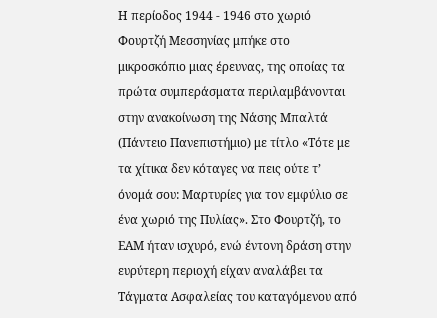Η περίοδος 1944 - 1946 στο χωριό Φουρτζή Μεσσηνίας μπήκε στο μικροσκόπιο μιας έρευνας, της οποίας τα πρώτα συμπεράσματα περιλαμβάνονται στην ανακοίνωση της Νάσης Μπαλτά (Πάντειο Πανεπιστήμιο) με τίτλο «Τότε με τα χίτικα δεν κόταγες να πεις ούτε τ’ όνομά σου: Μαρτυρίες για τον εμφύλιο σε ένα χωριό της Πυλίας». Στο Φουρτζή, το ΕΑΜ ήταν ισχυρό, ενώ έντονη δράση στην ευρύτερη περιοχή είχαν αναλάβει τα Τάγματα Ασφαλείας του καταγόμενου από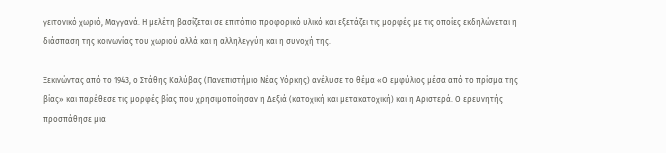γειτονικό χωριό, Μαγγανά. Η μελέτη βασίζεται σε επιτόπιο προφορικό υλικό και εξετάζει τις μορφές με τις οποίες εκδηλώνεται η διάσπαση της κοινωνίας του χωριού αλλά και η αλληλεγγύη και η συνοχή της.

Ξεκινώντας από το 1943, ο Στάθης Καλύβας (Πανεπιστήμιο Νέας Υόρκης) ανέλυσε το θέμα «Ο εμφύλιος μέσα από το πρίσμα της βίας» και παρέθεσε τις μορφές βίας που χρησιμοποίησαν η Δεξιά (κατοχική και μετακατοχική) και η Αριστερά. Ο ερευνητής προσπάθησε μια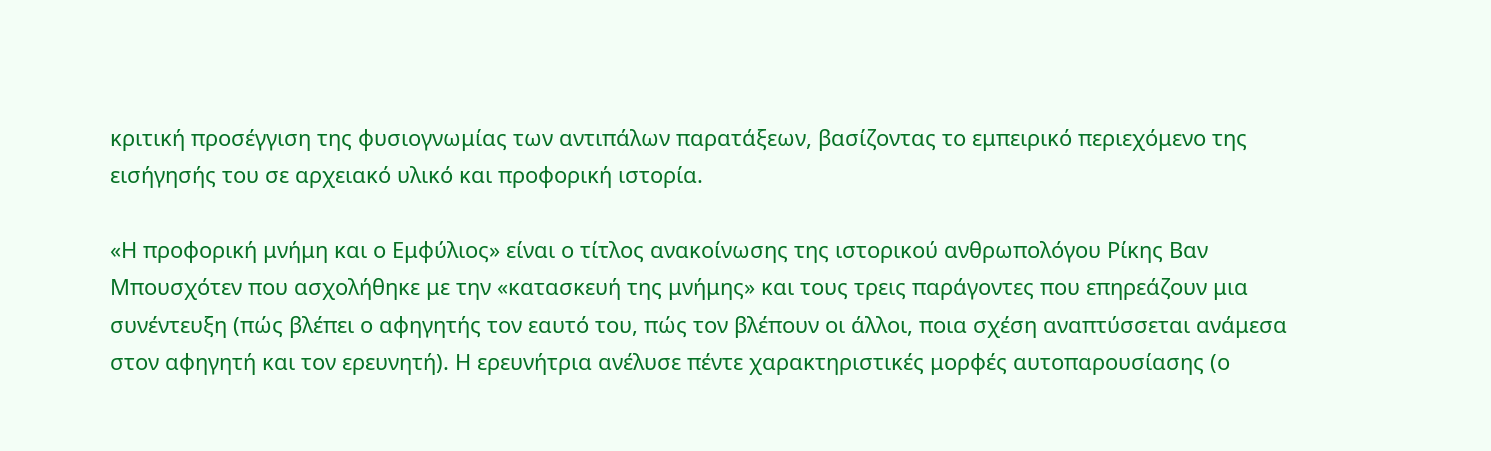κριτική προσέγγιση της φυσιογνωμίας των αντιπάλων παρατάξεων, βασίζοντας το εμπειρικό περιεχόμενο της εισήγησής του σε αρχειακό υλικό και προφορική ιστορία.

«Η προφορική μνήμη και ο Εμφύλιος» είναι ο τίτλος ανακοίνωσης της ιστορικού ανθρωπολόγου Ρίκης Βαν Μπουσχότεν που ασχολήθηκε με την «κατασκευή της μνήμης» και τους τρεις παράγοντες που επηρεάζουν μια συνέντευξη (πώς βλέπει ο αφηγητής τον εαυτό του, πώς τον βλέπουν οι άλλοι, ποια σχέση αναπτύσσεται ανάμεσα στον αφηγητή και τον ερευνητή). Η ερευνήτρια ανέλυσε πέντε χαρακτηριστικές μορφές αυτοπαρουσίασης (ο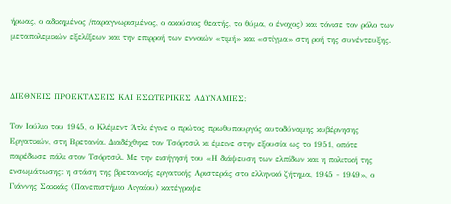ήρωας, ο αδικημένος /παραγνωρισμένος, ο ακούσιος θεατής, το θύμα, ο ένοχος) και τόνισε τον ρόλο των μεταπολεμικών εξελίξεων και την επιρροή των εννοιών «τιμή» και «στίγμα» στη ροή της συνέντευξης.



ΔΙΕΘΝΕΙΣ ΠΡΟΕΚΤΑΣΕΙΣ ΚΑΙ ΕΣΩΤΕΡΙΚΕΣ ΑΔΥΝΑΜΙΕΣ:

Τον Ιούλιο του 1945, ο Κλέμεντ Άτλι έγινε ο πρώτος πρωθυπουργός αυτοδύναμης κυβέρνησης Εργατικών, στη Βρετανία. Διαδέχθηκε τον Τσόρτσιλ κι έμεινε στην εξουσία ως το 1951, οπότε παρέδωσε πάλι στον Τσόρτσιλ. Με την εισήγησή του «Η διάψευση των ελπίδων και η πολιτική της ενσωμάτωσης: η στάση της βρετανικής εργατικής Αριστεράς στο ελληνικό ζήτημα, 1945 - 1949», ο Γιάννης Σακκάς (Πανεπιστήμιο Αιγαίου) κατέγραψε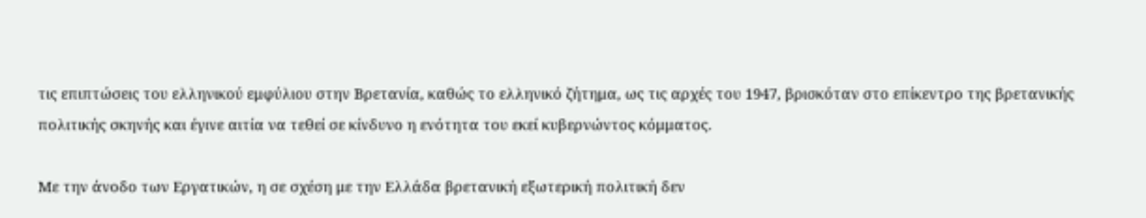τις επιπτώσεις του ελληνικού εμφύλιου στην Βρετανία, καθώς το ελληνικό ζήτημα, ως τις αρχές του 1947, βρισκόταν στο επίκεντρο της βρετανικής πολιτικής σκηνής και έγινε αιτία να τεθεί σε κίνδυνο η ενότητα του εκεί κυβερνώντος κόμματος.

Με την άνοδο των Εργατικών, η σε σχέση με την Ελλάδα βρετανική εξωτερική πολιτική δεν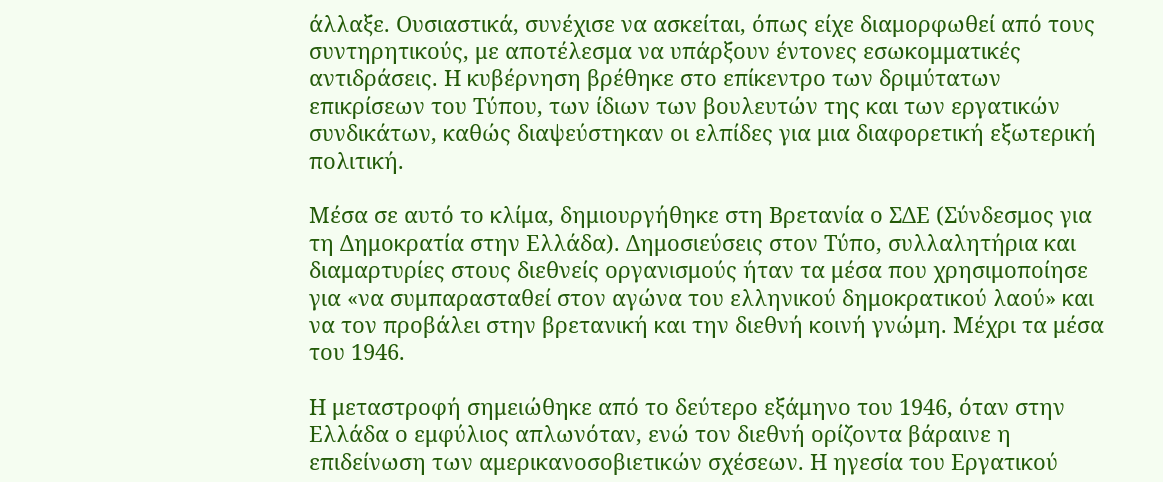άλλαξε. Ουσιαστικά, συνέχισε να ασκείται, όπως είχε διαμορφωθεί από τους συντηρητικούς, με αποτέλεσμα να υπάρξουν έντονες εσωκομματικές αντιδράσεις. Η κυβέρνηση βρέθηκε στο επίκεντρο των δριμύτατων επικρίσεων του Τύπου, των ίδιων των βουλευτών της και των εργατικών συνδικάτων, καθώς διαψεύστηκαν οι ελπίδες για μια διαφορετική εξωτερική πολιτική.

Μέσα σε αυτό το κλίμα, δημιουργήθηκε στη Βρετανία ο ΣΔΕ (Σύνδεσμος για τη Δημοκρατία στην Ελλάδα). Δημοσιεύσεις στον Τύπο, συλλαλητήρια και διαμαρτυρίες στους διεθνείς οργανισμούς ήταν τα μέσα που χρησιμοποίησε για «να συμπαρασταθεί στον αγώνα του ελληνικού δημοκρατικού λαού» και να τον προβάλει στην βρετανική και την διεθνή κοινή γνώμη. Μέχρι τα μέσα του 1946.

Η μεταστροφή σημειώθηκε από το δεύτερο εξάμηνο του 1946, όταν στην Ελλάδα ο εμφύλιος απλωνόταν, ενώ τον διεθνή ορίζοντα βάραινε η επιδείνωση των αμερικανοσοβιετικών σχέσεων. Η ηγεσία του Εργατικού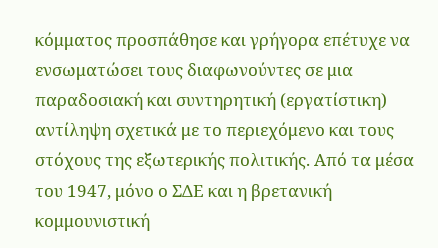κόμματος προσπάθησε και γρήγορα επέτυχε να ενσωματώσει τους διαφωνούντες σε μια παραδοσιακή και συντηρητική (εργατίστικη) αντίληψη σχετικά με το περιεχόμενο και τους στόχους της εξωτερικής πολιτικής. Από τα μέσα του 1947, μόνο ο ΣΔΕ και η βρετανική κομμουνιστική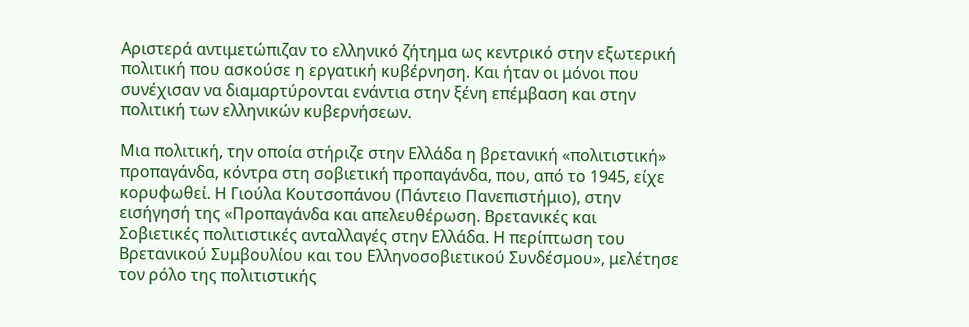Αριστερά αντιμετώπιζαν το ελληνικό ζήτημα ως κεντρικό στην εξωτερική πολιτική που ασκούσε η εργατική κυβέρνηση. Και ήταν οι μόνοι που συνέχισαν να διαμαρτύρονται ενάντια στην ξένη επέμβαση και στην πολιτική των ελληνικών κυβερνήσεων.

Μια πολιτική, την οποία στήριζε στην Ελλάδα η βρετανική «πολιτιστική» προπαγάνδα, κόντρα στη σοβιετική προπαγάνδα, που, από το 1945, είχε κορυφωθεί. Η Γιούλα Κουτσοπάνου (Πάντειο Πανεπιστήμιο), στην εισήγησή της «Προπαγάνδα και απελευθέρωση. Βρετανικές και Σοβιετικές πολιτιστικές ανταλλαγές στην Ελλάδα. Η περίπτωση του Βρετανικού Συμβουλίου και του Ελληνοσοβιετικού Συνδέσμου», μελέτησε τον ρόλο της πολιτιστικής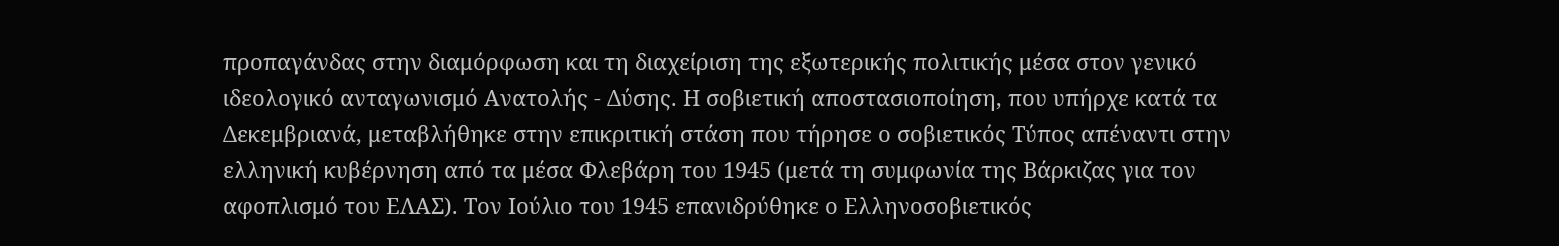προπαγάνδας στην διαμόρφωση και τη διαχείριση της εξωτερικής πολιτικής μέσα στον γενικό ιδεολογικό ανταγωνισμό Ανατολής - Δύσης. Η σοβιετική αποστασιοποίηση, που υπήρχε κατά τα Δεκεμβριανά, μεταβλήθηκε στην επικριτική στάση που τήρησε ο σοβιετικός Τύπος απέναντι στην ελληνική κυβέρνηση από τα μέσα Φλεβάρη του 1945 (μετά τη συμφωνία της Βάρκιζας για τον αφοπλισμό του ΕΛΑΣ). Τον Ιούλιο του 1945 επανιδρύθηκε ο Ελληνοσοβιετικός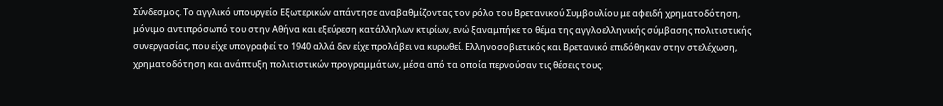Σύνδεσμος. Το αγγλικό υπουργείο Εξωτερικών απάντησε αναβαθμίζοντας τον ρόλο του Βρετανικού Συμβουλίου με αφειδή χρηματοδότηση, μόνιμο αντιπρόσωπό του στην Αθήνα και εξεύρεση κατάλληλων κτιρίων, ενώ ξαναμπήκε το θέμα της αγγλοελληνικής σύμβασης πολιτιστικής συνεργασίας, που είχε υπογραφεί το 1940 αλλά δεν είχε προλάβει να κυρωθεί. Ελληνοσοβιετικός και Βρετανικό επιδόθηκαν στην στελέχωση, χρηματοδότηση και ανάπτυξη πολιτιστικών προγραμμάτων, μέσα από τα οποία περνούσαν τις θέσεις τους.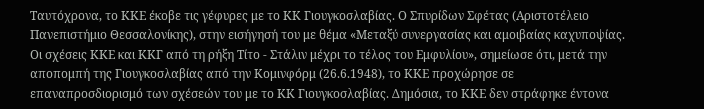Ταυτόχρονα, το ΚΚΕ έκοβε τις γέφυρες με το ΚΚ Γιουγκοσλαβίας. Ο Σπυρίδων Σφέτας (Αριστοτέλειο Πανεπιστήμιο Θεσσαλονίκης), στην εισήγησή του με θέμα «Μεταξύ συνεργασίας και αμοιβαίας καχυποψίας. Οι σχέσεις ΚΚΕ και ΚΚΓ από τη ρήξη Τίτο - Στάλιν μέχρι το τέλος του Εμφυλίου», σημείωσε ότι, μετά την αποπομπή της Γιουγκοσλαβίας από την Κομινφόρμ (26.6.1948), το ΚΚΕ προχώρησε σε επαναπροσδιορισμό των σχέσεών του με το ΚΚ Γιουγκοσλαβίας. Δημόσια, το ΚΚΕ δεν στράφηκε έντονα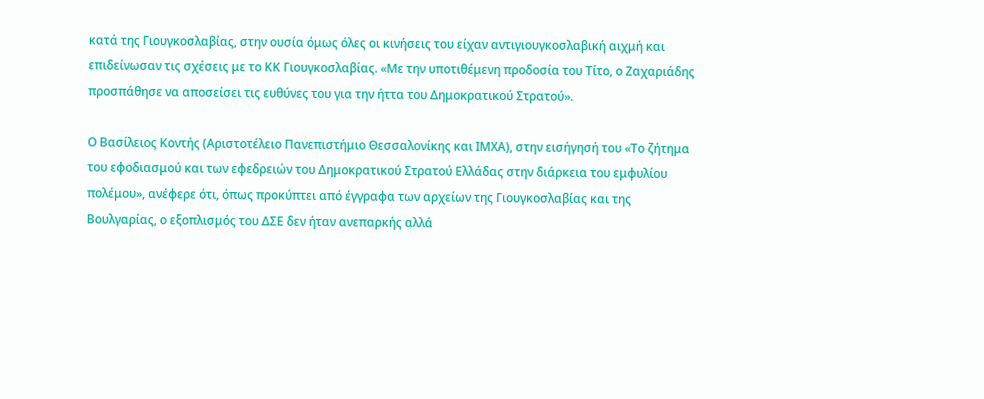κατά της Γιουγκοσλαβίας, στην ουσία όμως όλες οι κινήσεις του είχαν αντιγιουγκοσλαβική αιχμή και επιδείνωσαν τις σχέσεις με το ΚΚ Γιουγκοσλαβίας. «Με την υποτιθέμενη προδοσία του Τίτο, ο Ζαχαριάδης προσπάθησε να αποσείσει τις ευθύνες του για την ήττα του Δημοκρατικού Στρατού».

Ο Βασίλειος Κοντής (Αριστοτέλειο Πανεπιστήμιο Θεσσαλονίκης και ΙΜΧΑ), στην εισήγησή του «Το ζήτημα του εφοδιασμού και των εφεδρειών του Δημοκρατικού Στρατού Ελλάδας στην διάρκεια του εμφυλίου πολέμου», ανέφερε ότι, όπως προκύπτει από έγγραφα των αρχείων της Γιουγκοσλαβίας και της Βουλγαρίας, ο εξοπλισμός του ΔΣΕ δεν ήταν ανεπαρκής αλλά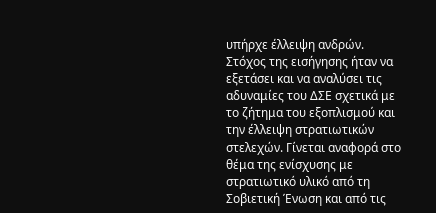υπήρχε έλλειψη ανδρών. Στόχος της εισήγησης ήταν να εξετάσει και να αναλύσει τις αδυναμίες του ΔΣΕ σχετικά με το ζήτημα του εξοπλισμού και την έλλειψη στρατιωτικών στελεχών. Γίνεται αναφορά στο θέμα της ενίσχυσης με στρατιωτικό υλικό από τη Σοβιετική Ένωση και από τις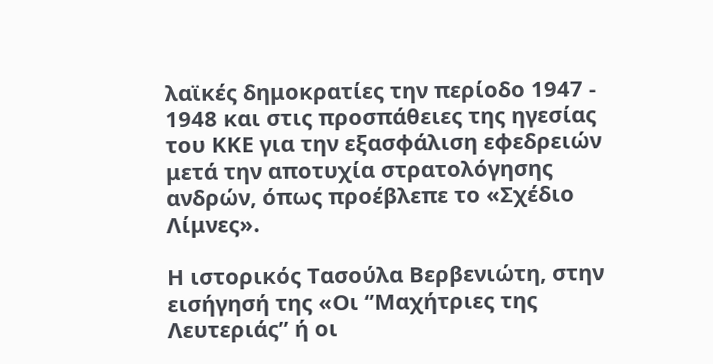λαϊκές δημοκρατίες την περίοδο 1947 - 1948 και στις προσπάθειες της ηγεσίας του ΚΚΕ για την εξασφάλιση εφεδρειών μετά την αποτυχία στρατολόγησης ανδρών, όπως προέβλεπε το «Σχέδιο Λίμνες».

Η ιστορικός Τασούλα Βερβενιώτη, στην εισήγησή της «Οι ‘’Μαχήτριες της Λευτεριάς’’ ή οι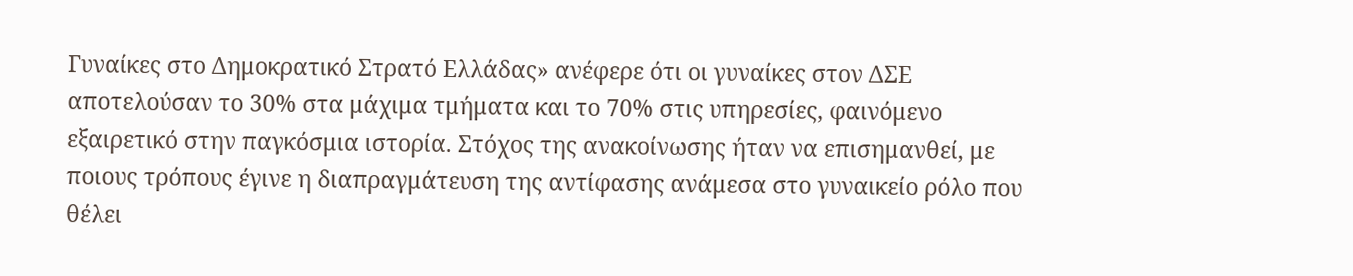Γυναίκες στο Δημοκρατικό Στρατό Ελλάδας» ανέφερε ότι οι γυναίκες στον ΔΣΕ αποτελούσαν το 30% στα μάχιμα τμήματα και το 70% στις υπηρεσίες, φαινόμενο εξαιρετικό στην παγκόσμια ιστορία. Στόχος της ανακοίνωσης ήταν να επισημανθεί, με ποιους τρόπους έγινε η διαπραγμάτευση της αντίφασης ανάμεσα στο γυναικείο ρόλο που θέλει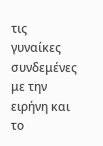τις γυναίκες συνδεμένες με την ειρήνη και το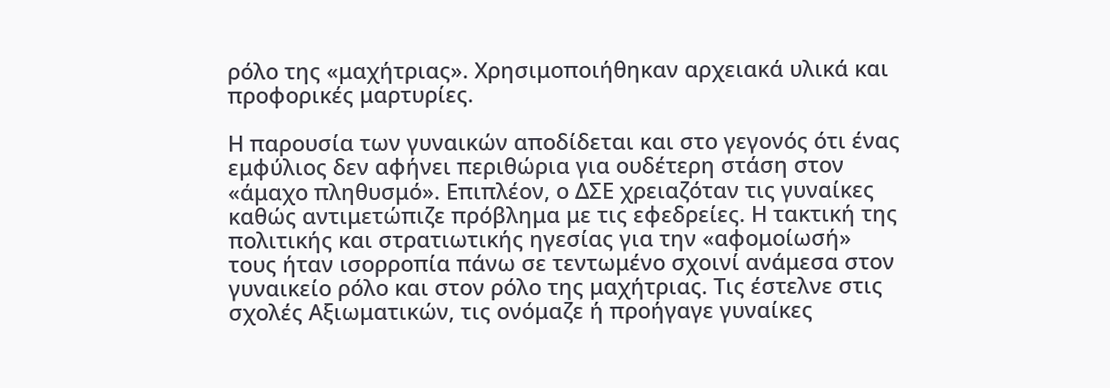ρόλο της «μαχήτριας». Χρησιμοποιήθηκαν αρχειακά υλικά και προφορικές μαρτυρίες.

Η παρουσία των γυναικών αποδίδεται και στο γεγονός ότι ένας εμφύλιος δεν αφήνει περιθώρια για ουδέτερη στάση στον «άμαχο πληθυσμό». Επιπλέον, ο ΔΣΕ χρειαζόταν τις γυναίκες καθώς αντιμετώπιζε πρόβλημα με τις εφεδρείες. Η τακτική της πολιτικής και στρατιωτικής ηγεσίας για την «αφομοίωσή» τους ήταν ισορροπία πάνω σε τεντωμένο σχοινί ανάμεσα στον γυναικείο ρόλο και στον ρόλο της μαχήτριας. Τις έστελνε στις σχολές Αξιωματικών, τις ονόμαζε ή προήγαγε γυναίκες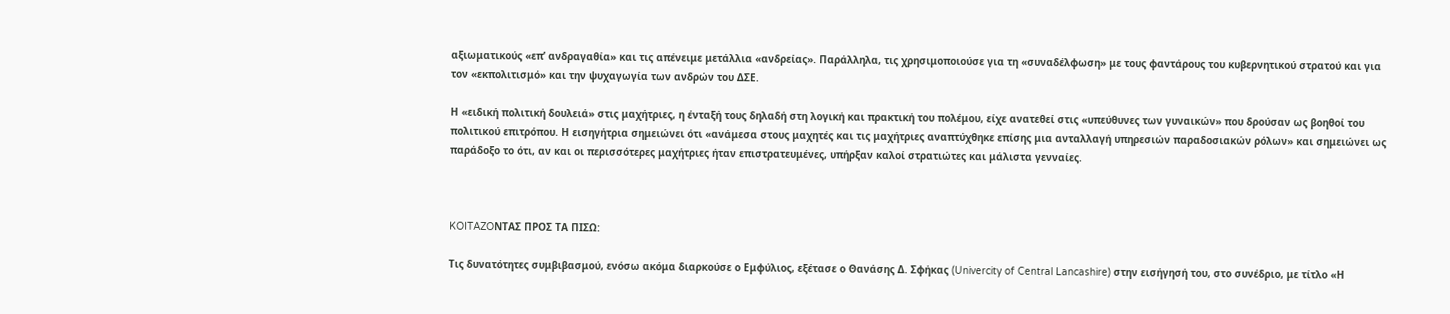αξιωματικούς «επ’ ανδραγαθία» και τις απένειμε μετάλλια «ανδρείας». Παράλληλα, τις χρησιμοποιούσε για τη «συναδέλφωση» με τους φαντάρους του κυβερνητικού στρατού και για τον «εκπολιτισμό» και την ψυχαγωγία των ανδρών του ΔΣΕ.

Η «ειδική πολιτική δουλειά» στις μαχήτριες, η ένταξή τους δηλαδή στη λογική και πρακτική του πολέμου, είχε ανατεθεί στις «υπεύθυνες των γυναικών» που δρούσαν ως βοηθοί του πολιτικού επιτρόπου. Η εισηγήτρια σημειώνει ότι «ανάμεσα στους μαχητές και τις μαχήτριες αναπτύχθηκε επίσης μια ανταλλαγή υπηρεσιών παραδοσιακών ρόλων» και σημειώνει ως παράδοξο το ότι, αν και οι περισσότερες μαχήτριες ήταν επιστρατευμένες, υπήρξαν καλοί στρατιώτες και μάλιστα γενναίες.



KOITAZOΝΤΑΣ ΠΡΟΣ ΤΑ ΠΙΣΩ:

Τις δυνατότητες συμβιβασμού, ενόσω ακόμα διαρκούσε ο Εμφύλιος, εξέτασε ο Θανάσης Δ. Σφήκας (Univercity of Central Lancashire) στην εισήγησή του, στο συνέδριο, με τίτλο «Η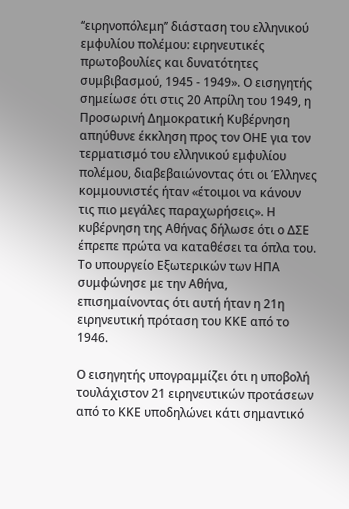‘‘ειρηνοπόλεμη’’ διάσταση του ελληνικού εμφυλίου πολέμου: ειρηνευτικές πρωτοβουλίες και δυνατότητες συμβιβασμού, 1945 - 1949». Ο εισηγητής σημείωσε ότι στις 20 Απρίλη του 1949, η Προσωρινή Δημοκρατική Κυβέρνηση απηύθυνε έκκληση προς τον ΟΗΕ για τον τερματισμό του ελληνικού εμφυλίου πολέμου, διαβεβαιώνοντας ότι οι Έλληνες κομμουνιστές ήταν «έτοιμοι να κάνουν τις πιο μεγάλες παραχωρήσεις». Η κυβέρνηση της Αθήνας δήλωσε ότι ο ΔΣΕ έπρεπε πρώτα να καταθέσει τα όπλα του. Το υπουργείο Εξωτερικών των ΗΠΑ συμφώνησε με την Αθήνα, επισημαίνοντας ότι αυτή ήταν η 21η ειρηνευτική πρόταση του ΚΚΕ από το 1946.

Ο εισηγητής υπογραμμίζει ότι η υποβολή τουλάχιστον 21 ειρηνευτικών προτάσεων από το ΚΚΕ υποδηλώνει κάτι σημαντικό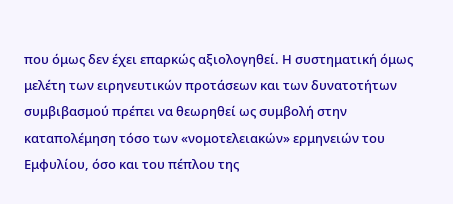που όμως δεν έχει επαρκώς αξιολογηθεί. Η συστηματική όμως μελέτη των ειρηνευτικών προτάσεων και των δυνατοτήτων συμβιβασμού πρέπει να θεωρηθεί ως συμβολή στην καταπολέμηση τόσο των «νομοτελειακών» ερμηνειών του Εμφυλίου, όσο και του πέπλου της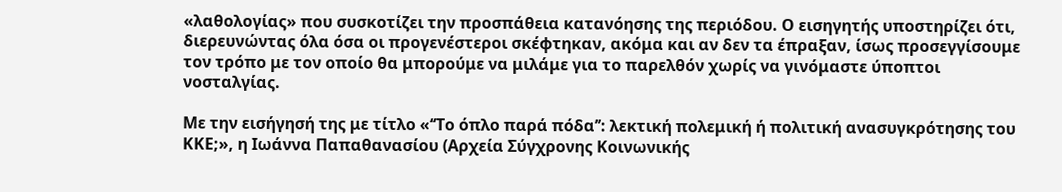«λαθολογίας» που συσκοτίζει την προσπάθεια κατανόησης της περιόδου. Ο εισηγητής υποστηρίζει ότι, διερευνώντας όλα όσα οι προγενέστεροι σκέφτηκαν, ακόμα και αν δεν τα έπραξαν, ίσως προσεγγίσουμε τον τρόπο με τον οποίο θα μπορούμε να μιλάμε για το παρελθόν χωρίς να γινόμαστε ύποπτοι νοσταλγίας.

Με την εισήγησή της με τίτλο «‘‘Το όπλο παρά πόδα’’: λεκτική πολεμική ή πολιτική ανασυγκρότησης του ΚΚΕ;», η Ιωάννα Παπαθανασίου (Αρχεία Σύγχρονης Κοινωνικής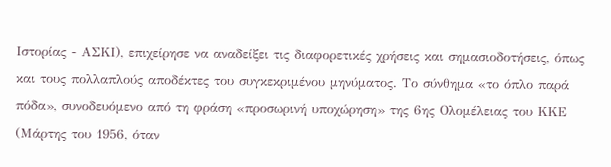Ιστορίας - ΑΣΚΙ), επιχείρησε να αναδείξει τις διαφορετικές χρήσεις και σημασιοδοτήσεις, όπως και τους πολλαπλούς αποδέκτες του συγκεκριμένου μηνύματος. Το σύνθημα «το όπλο παρά πόδα», συνοδευόμενο από τη φράση «προσωρινή υποχώρηση» της 6ης Ολομέλειας του ΚΚΕ (Μάρτης του 1956, όταν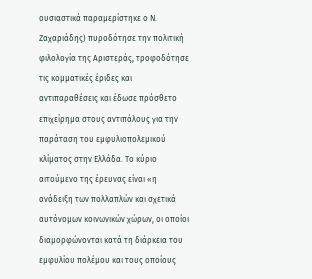ουσιαστικά παραμερίστηκε ο Ν. Ζαχαριάδης) πυροδότησε την πολιτική φιλολογία της Αριστεράς, τροφοδότησε τις κομματικές έριδες και αντιπαραθέσεις και έδωσε πρόσθετο επιχείρημα στους αντιπάλους για την παράταση του εμφυλιοπολεμικού κλίματος στην Ελλάδα. Το κύριο αιτούμενο της έρευνας είναι «η ανάδειξη των πολλαπλών και σχετικά αυτόνομων κοινωνικών χώρων, οι οποίοι διαμορφώνονται κατά τη διάρκεια του εμφυλίου πολέμου και τους οποίους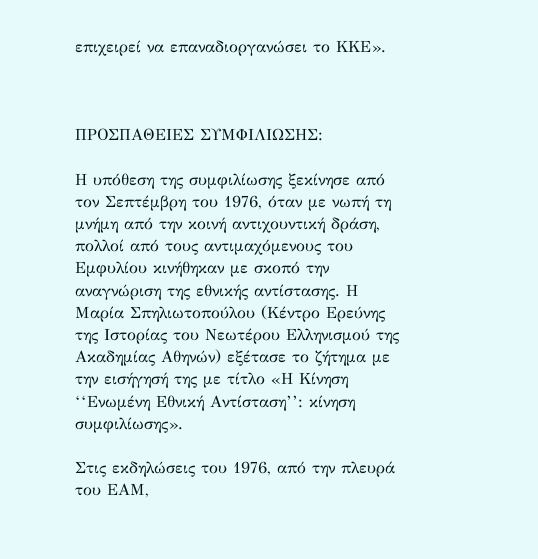επιχειρεί να επαναδιοργανώσει το ΚΚΕ».



ΠΡΟΣΠΑΘΕΙΕΣ ΣΥΜΦΙΛΙΩΣΗΣ:

Η υπόθεση της συμφιλίωσης ξεκίνησε από τον Σεπτέμβρη του 1976, όταν με νωπή τη μνήμη από την κοινή αντιχουντική δράση, πολλοί από τους αντιμαχόμενους του Εμφυλίου κινήθηκαν με σκοπό την αναγνώριση της εθνικής αντίστασης. Η Μαρία Σπηλιωτοπούλου (Κέντρο Ερεύνης της Ιστορίας του Νεωτέρου Ελληνισμού της Ακαδημίας Αθηνών) εξέτασε το ζήτημα με την εισήγησή της με τίτλο «Η Κίνηση ‘‘Ενωμένη Εθνική Αντίσταση’’: κίνηση συμφιλίωσης».

Στις εκδηλώσεις του 1976, από την πλευρά του ΕΑΜ,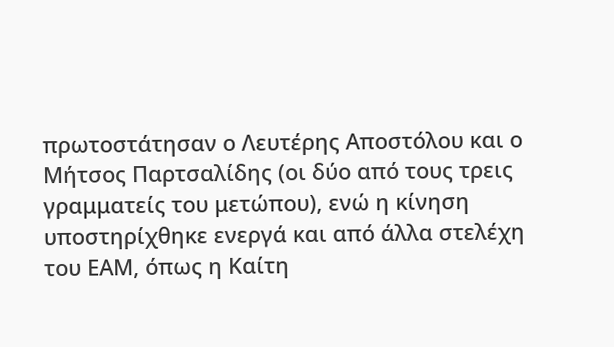πρωτοστάτησαν ο Λευτέρης Αποστόλου και ο Μήτσος Παρτσαλίδης (οι δύο από τους τρεις γραμματείς του μετώπου), ενώ η κίνηση υποστηρίχθηκε ενεργά και από άλλα στελέχη του ΕΑΜ, όπως η Καίτη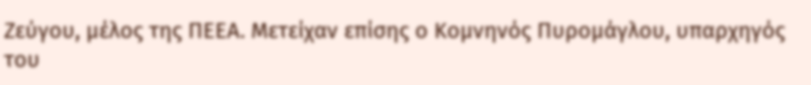Ζεύγου, μέλος της ΠΕΕΑ. Μετείχαν επίσης ο Κομνηνός Πυρομάγλου, υπαρχηγός του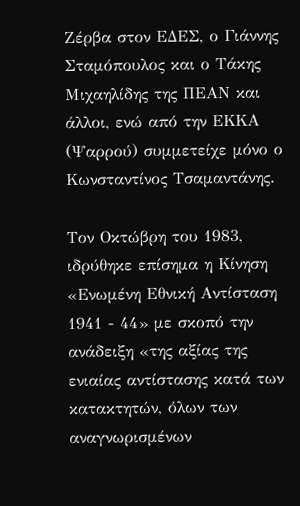Ζέρβα στον ΕΔΕΣ, ο Γιάννης Σταμόπουλος και ο Τάκης Μιχαηλίδης της ΠΕΑΝ και άλλοι, ενώ από την ΕΚΚΑ (Ψαρρού) συμμετείχε μόνο ο Κωνσταντίνος Τσαμαντάνης.

Τον Οκτώβρη του 1983, ιδρύθηκε επίσημα η Κίνηση «Ενωμένη Εθνική Αντίσταση 1941 - 44» με σκοπό την ανάδειξη «της αξίας της ενιαίας αντίστασης κατά των κατακτητών, όλων των αναγνωρισμένων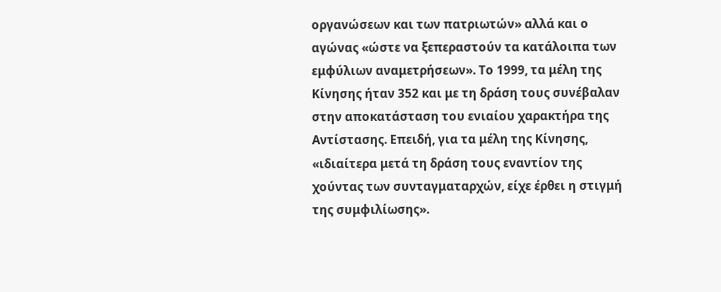οργανώσεων και των πατριωτών» αλλά και ο αγώνας «ώστε να ξεπεραστούν τα κατάλοιπα των εμφύλιων αναμετρήσεων». Το 1999, τα μέλη της Κίνησης ήταν 352 και με τη δράση τους συνέβαλαν στην αποκατάσταση του ενιαίου χαρακτήρα της Αντίστασης. Επειδή, για τα μέλη της Κίνησης, «ιδιαίτερα μετά τη δράση τους εναντίον της χούντας των συνταγματαρχών, είχε έρθει η στιγμή της συμφιλίωσης».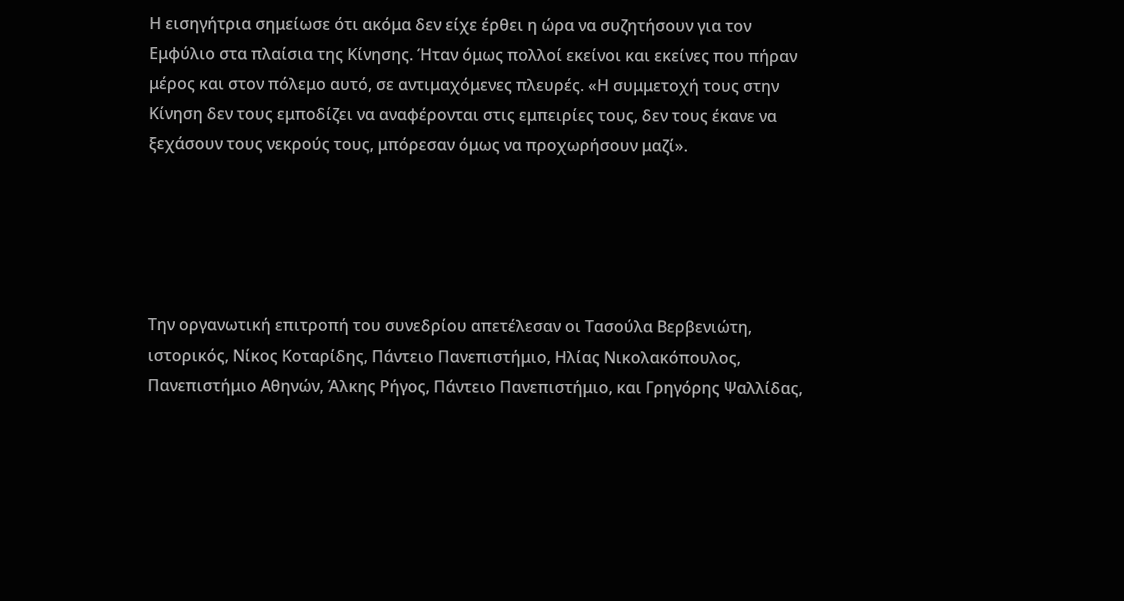Η εισηγήτρια σημείωσε ότι ακόμα δεν είχε έρθει η ώρα να συζητήσουν για τον Εμφύλιο στα πλαίσια της Κίνησης. Ήταν όμως πολλοί εκείνοι και εκείνες που πήραν μέρος και στον πόλεμο αυτό, σε αντιμαχόμενες πλευρές. «Η συμμετοχή τους στην Κίνηση δεν τους εμποδίζει να αναφέρονται στις εμπειρίες τους, δεν τους έκανε να ξεχάσουν τους νεκρούς τους, μπόρεσαν όμως να προχωρήσουν μαζί».





Την οργανωτική επιτροπή του συνεδρίου απετέλεσαν οι Τασούλα Βερβενιώτη, ιστορικός, Νίκος Κοταρίδης, Πάντειο Πανεπιστήμιο, Ηλίας Νικολακόπουλος, Πανεπιστήμιο Αθηνών, Άλκης Ρήγος, Πάντειο Πανεπιστήμιο, και Γρηγόρης Ψαλλίδας,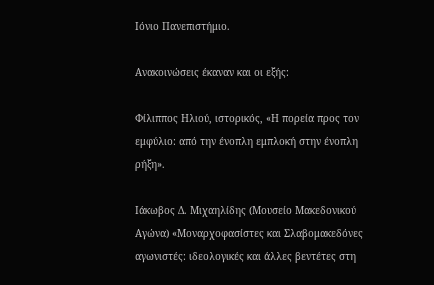Ιόνιο Πανεπιστήμιο.

Ανακοινώσεις έκαναν και οι εξής:

Φίλιππος Ηλιού, ιστορικός, «Η πορεία προς τον εμφύλιο: από την ένοπλη εμπλοκή στην ένοπλη ρήξη».

Ιάκωβος Δ. Μιχαηλίδης (Μουσείο Μακεδονικού Αγώνα) «Μοναρχοφασίστες και Σλαβομακεδόνες αγωνιστές: ιδεολογικές και άλλες βεντέτες στη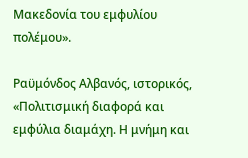Μακεδονία του εμφυλίου πολέμου».

Ραϋμόνδος Αλβανός, ιστορικός, «Πολιτισμική διαφορά και εμφύλια διαμάχη. Η μνήμη και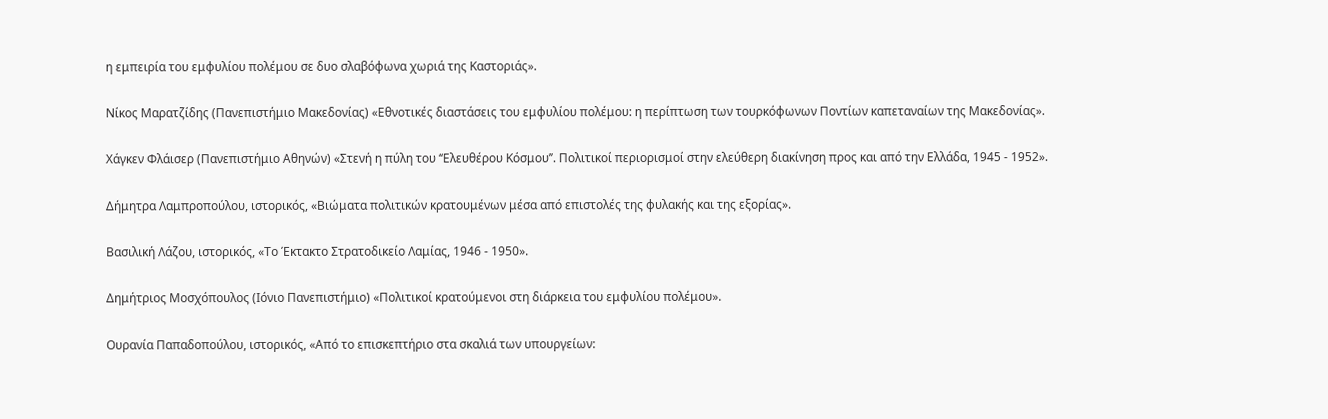η εμπειρία του εμφυλίου πολέμου σε δυο σλαβόφωνα χωριά της Καστοριάς».

Νίκος Μαρατζίδης (Πανεπιστήμιο Μακεδονίας) «Εθνοτικές διαστάσεις του εμφυλίου πολέμου: η περίπτωση των τουρκόφωνων Ποντίων καπεταναίων της Μακεδονίας».

Χάγκεν Φλάισερ (Πανεπιστήμιο Αθηνών) «Στενή η πύλη του ‘‘Ελευθέρου Κόσμου’’. Πολιτικοί περιορισμοί στην ελεύθερη διακίνηση προς και από την Ελλάδα, 1945 - 1952».

Δήμητρα Λαμπροπούλου, ιστορικός, «Βιώματα πολιτικών κρατουμένων μέσα από επιστολές της φυλακής και της εξορίας».

Βασιλική Λάζου, ιστορικός, «Το Έκτακτο Στρατοδικείο Λαμίας, 1946 - 1950».

Δημήτριος Μοσχόπουλος (Ιόνιο Πανεπιστήμιο) «Πολιτικοί κρατούμενοι στη διάρκεια του εμφυλίου πολέμου».

Ουρανία Παπαδοπούλου, ιστορικός, «Από το επισκεπτήριο στα σκαλιά των υπουργείων: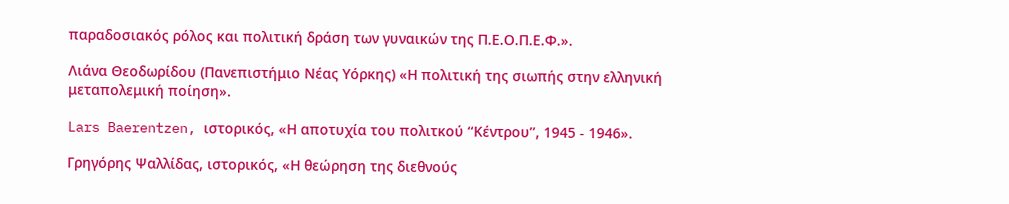παραδοσιακός ρόλος και πολιτική δράση των γυναικών της Π.Ε.Ο.Π.Ε.Φ.».

Λιάνα Θεοδωρίδου (Πανεπιστήμιο Νέας Υόρκης) «Η πολιτική της σιωπής στην ελληνική μεταπολεμική ποίηση».

Lars Baerentzen, ιστορικός, «Η αποτυχία του πολιτκού ‘‘Κέντρου’’, 1945 - 1946».

Γρηγόρης Ψαλλίδας, ιστορικός, «Η θεώρηση της διεθνούς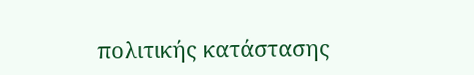πολιτικής κατάστασης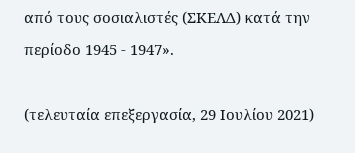από τους σοσιαλιστές (ΣΚΕΛΔ) κατά την περίοδο 1945 - 1947».

(τελευταία επεξεργασία, 29 Ιουλίου 2021)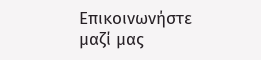Επικοινωνήστε μαζί μας